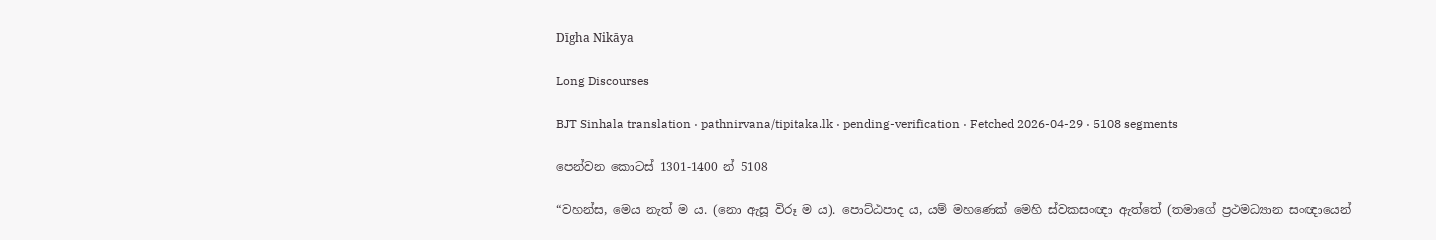Dīgha Nikāya

Long Discourses

BJT Sinhala translation · pathnirvana/tipitaka.lk · pending-verification · Fetched 2026-04-29 · 5108 segments

පෙන්වන කොටස් 1301-1400 න් 5108

“වහන්ස, මෙය නැත් ම ය. (නො ඇසූ විරූ ම ය). පොට්ඨපාද ය, යම් මහණෙක් මෙහි ස්වකසංඥා ඇත්තේ (තමාගේ ප්‍රථමධ්‍යාන සංඥායෙන්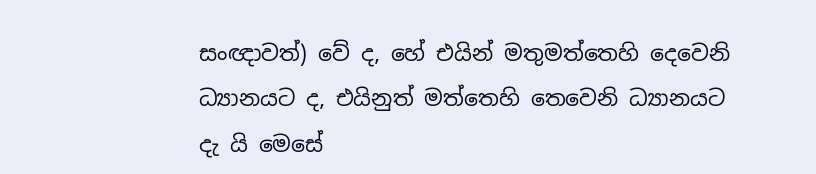සංඥාවත්) වේ ද, හේ එයින් මතුමත්තෙහි දෙවෙනි ධ්‍යානයට ද, එයිනුත් මත්තෙහි තෙවෙනි ධ්‍යානයට දැ යි මෙසේ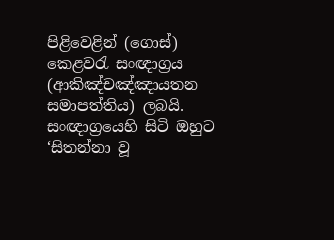පිළිවෙළින් (ගොස්) කෙළවරැ සංඥාග්‍රය (ආකිඤ්චඤ්ඤායතන සමාපත්තිය) ලබයි. සංඥාග්‍රයෙහි සිටි ඔහුට ‘සිතන්නා වූ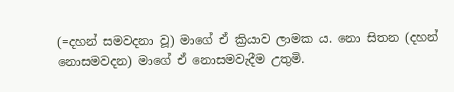(=දහන් සමවදනා වූ) මාගේ ඒ ක්‍රියාව ලාමක ය. නො සිතන (දහන් නොසමවදන) මාගේ ඒ නොසමවැදීම උතුමි.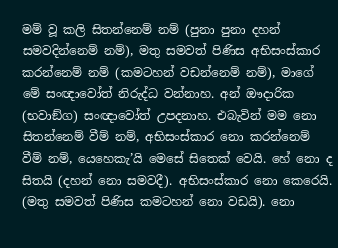මම් වූ කලි සිතන්නෙම් නම් (පුනා පුනා දහන් සමවදින්නෙම් නම්), මතු සමවත් පිණිස අභිසංස්කාර කරන්නෙම් නම් (කමටහන් වඩන්නෙම් නම්), මාගේ මේ සංඥාවෝත් නිරුද්ධ වන්නාහ. අන් ඖදාරික (භවාඞ්ග) සංඥාවෝත් උපදනාහ. එබැවින් මම නො සිතන්නෙම් වීම් නම්, අභිසංස්කාර නො කරන්නෙම් වීම් නම්, යෙහෙකැ’යි මෙසේ සිතෙක් වෙයි. හේ නො ද සිතයි (දහන් නො සමවදී). අභිසංස්කාර නො කෙරෙයි. (මතු සමවත් පිණිස කමටහන් නො වඩයි). නො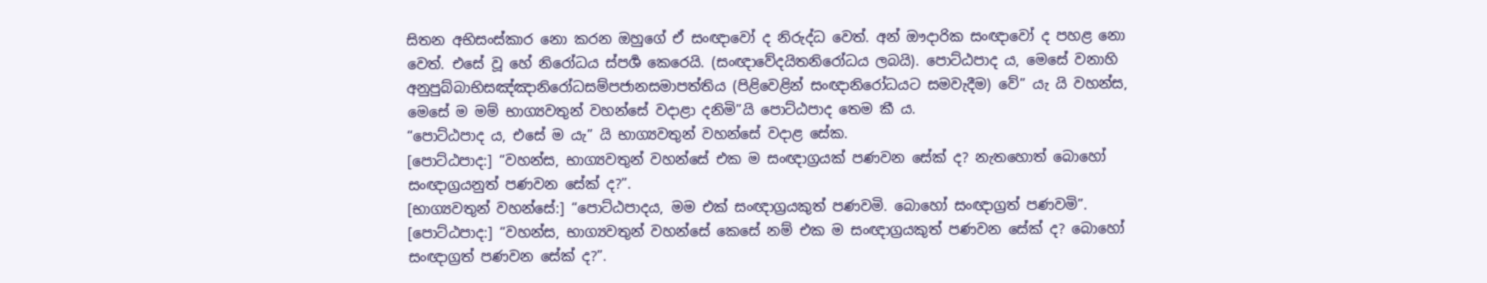සිතන අභිසංස්කාර නො කරන ඔහුගේ ඒ සංඥාවෝ ද නිරුද්ධ වෙත්. අන් ඖදාරික සංඥාවෝ ද පහළ නො වෙත්. එසේ වූ හේ නිරෝධය ස්පර්‍ශ කෙරෙයි. (සංඥාවේදයිතනිරෝධය ලබයි). පොට්ඨපාද ය, මෙසේ වනාහි අනුපුබ්බාභිසඤ්ඤානිරෝධසම්පජානසමාපත්තිය (පිළිවෙළින් සංඥානිරෝධයට සමවැදීම) වේ” යැ යි වහන්ස, මෙසේ ම මම් භාග්‍යවතුන් වහන්සේ වදාළා දනිමි”යි පොට්ඨපාද තෙම කී ය.
“පොට්ඨපාද ය, එසේ ම යැ” යි භාග්‍යවතුන් වහන්සේ වදාළ සේක.
[පොට්ඨපාද:] “වහන්ස, භාග්‍යවතුන් වහන්සේ එක ම සංඥාග්‍රයක් පණවන සේක් ද? නැතහොත් බොහෝ සංඥාග්‍රයනුත් පණවන සේක් ද?”.
[භාග්‍යවතුන් වහන්සේ:] “පොට්ඨපාදය, මම එක් සංඥාග්‍රයකුත් පණවමි. බොහෝ සංඥාග්‍රත් පණවමි”.
[පොට්ඨපාද:] “වහන්ස, භාග්‍යවතුන් වහන්සේ කෙසේ නම් එක ම සංඥාග්‍රයකුත් පණවන සේක් ද? බොහෝ සංඥාග්‍රත් පණවන සේක් ද?”.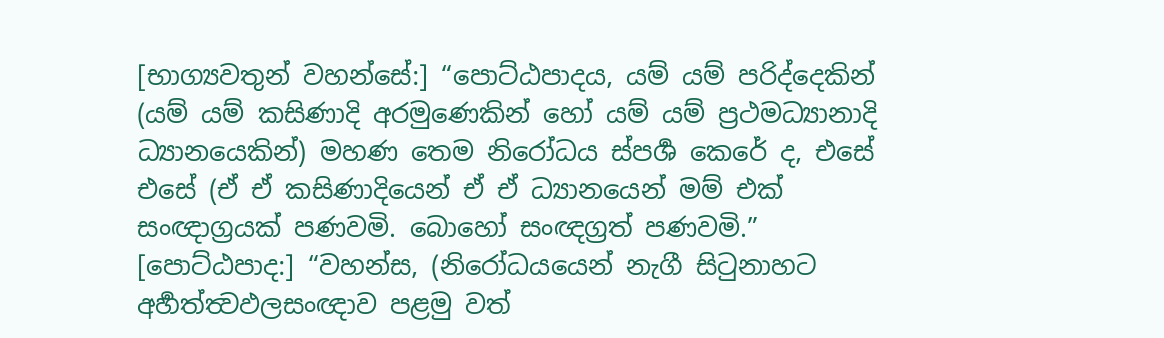[භාග්‍යවතුන් වහන්සේ:] “පොට්ඨපාදය, යම් යම් පරිද්දෙකින් (යම් යම් කසිණාදි අරමුණෙකින් හෝ යම් යම් ප්‍රථමධ්‍යානාදි ධ්‍යානයෙකින්) මහණ තෙම නිරෝධය ස්පර්‍ශ කෙරේ ද, එසේ එසේ (ඒ ඒ කසිණාදියෙන් ඒ ඒ ධ්‍යානයෙන් මම් එක් සංඥාග්‍රයක් පණවමි. බොහෝ සංඥග්‍රත් පණවමි.”
[පොට්ඨපාද:] “වහන්ස, (නිරෝධයයෙන් නැගී සිටුනාහට අර්‍හත්ත්‍වඵලසංඥාව පළමු වත්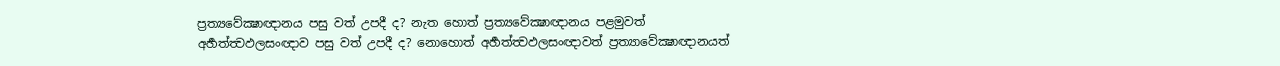ප්‍රත්‍යවේක්‍ෂාඥානය පසු වත් උපදී ද? නැත හොත් ප්‍රත්‍යවේක්‍ෂාඥානය පළමුවත් අර්‍හත්ත්‍වඵලසංඥාව පසු වත් උපදී ද? නොහොත් අර්‍හත්ත්‍වඵලසංඥාවත් ප්‍රත්‍යාවේක්‍ෂාඥානයත්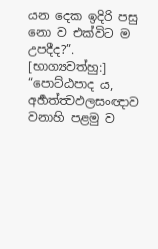යන දෙක ඉදිරි පසු නො ව එක්විට ම උපදීද?”.
[භාග්‍යවත්හු:] “පොට්ඨපාද ය, අර්‍හත්ත්‍වඵලසංඥාව වනාහි පළමු ව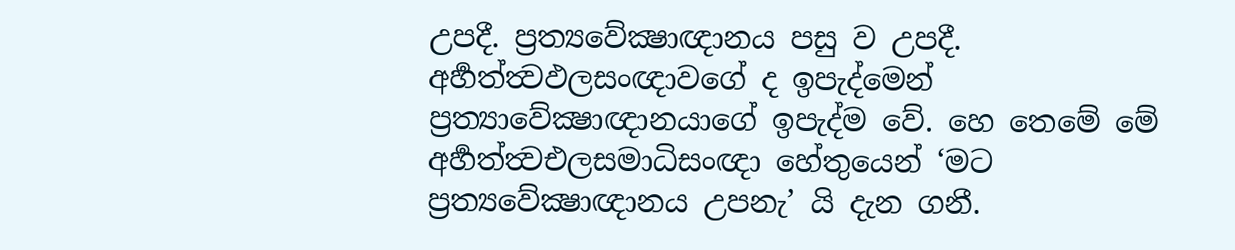උපදී. ප්‍රත්‍යවේක්‍ෂාඥානය පසු ව උපදී. අර්‍හත්ත්‍වඵලසංඥාවගේ ද ඉපැද්මෙන් ප්‍රත්‍යාවේක්‍ෂාඥානයාගේ ඉපැද්ම වේ. හෙ තෙමේ මේ අර්‍හත්ත්‍වඑලසමාධිසංඥා හේතුයෙන් ‘මට ප්‍රත්‍යවේක්‍ෂාඥානය උපනැ’ යි දැන ගනී.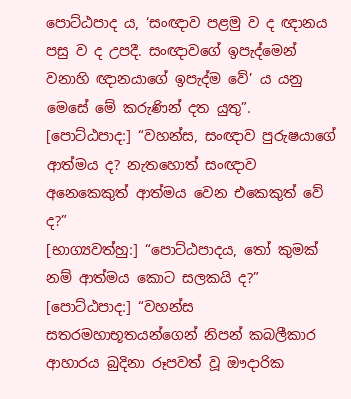පොට්ඨපාද ය, ‘සංඥාව පළමු ව ද ඥානය පසු ව ද උපදී. සංඥාවගේ ඉපැද්මෙන් වනාහි ඥානයාගේ ඉපැද්ම වේ’ ය යනු මෙසේ මේ කරුණින් දත යුතු”.
[පොට්ඨපාද:] “වහන්ස, සංඥාව පුරුෂයාගේ ආත්මය ද? නැතහොත් සංඥාව අනෙකෙකුත් ආත්මය වෙන එකෙකුත් වේ ද?”
[භාග්‍යවත්හු:] “පොට්ඨපාදය, තෝ කුමක් නම් ආත්මය කොට සලකයි ද?”
[පොට්ඨපාද:] “වහන්ස සතරමහාභූතයන්ගෙන් නිපන් කබලීකාර ආහාරය බුදිනා රූපවත් වූ ඖදාරික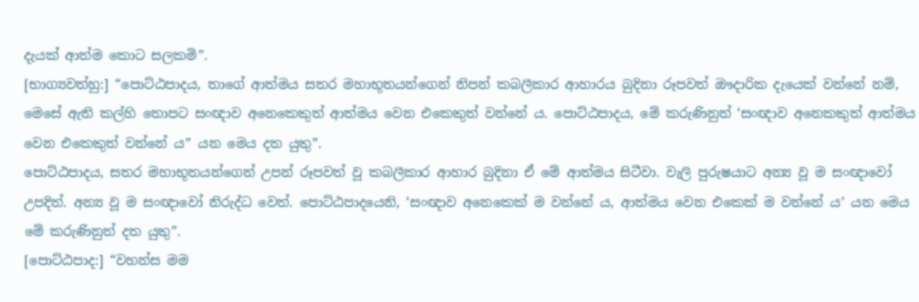දැයක් ආත්ම කොට සලකමි”.
[භාග්‍යවත්හු:] “පොට්ඨපාදය, තාගේ ආත්මය සතර මහාභූතයන්ගෙන් නිපන් කබලීකාර ආහාරය බුදිනා රූපවත් ඖදාරික දැයෙක් වන්නේ නම්, මෙසේ ඇති කල්හි තොපට සංඥාව අනෙකෙකුත් ආත්මය වෙන එකෙකුත් වන්නේ ය. පොට්ඨපාදය, මේ කරුණිනුත් ‘සංඥාව අනෙකකුත් ආත්මය වෙන එකෙකුත් වන්නේ ය” යන මෙය දත යුතු”.
පොට්ඨපාදය, සතර මහාභූතයන්ගෙන් උපන් රූපවත් වූ කබලීකාර ආහාර බුදිනා ඒ මේ ආත්මය සිටීවා. වැලි පුරුෂයාට අන්‍ය වූ ම සංඥාවෝ උපදිත්. අන්‍ය වූ ම සංඥාවෝ නිරුද්ධ වෙත්. පොට්ඨපාදයෙනි, ‘සංඥාව අනෙකෙක් ම වන්නේ ය, ආත්මය වෙන එකෙක් ම වන්නේ ය’ යන මෙය මේ කරුණිනුත් දත යුතු”.
[පොට්ඨපාද:] “වහන්ස මම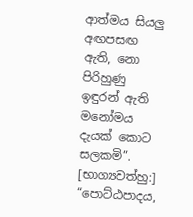ආත්මය සියලු අඟපසඟ ඇති, නො පිරිහුණු ඉඳුරන් ඇති මනෝමය දැයක් කොට සලකමි”.
[භාග්‍යවත්හු:] “පොට්ඨපාදය,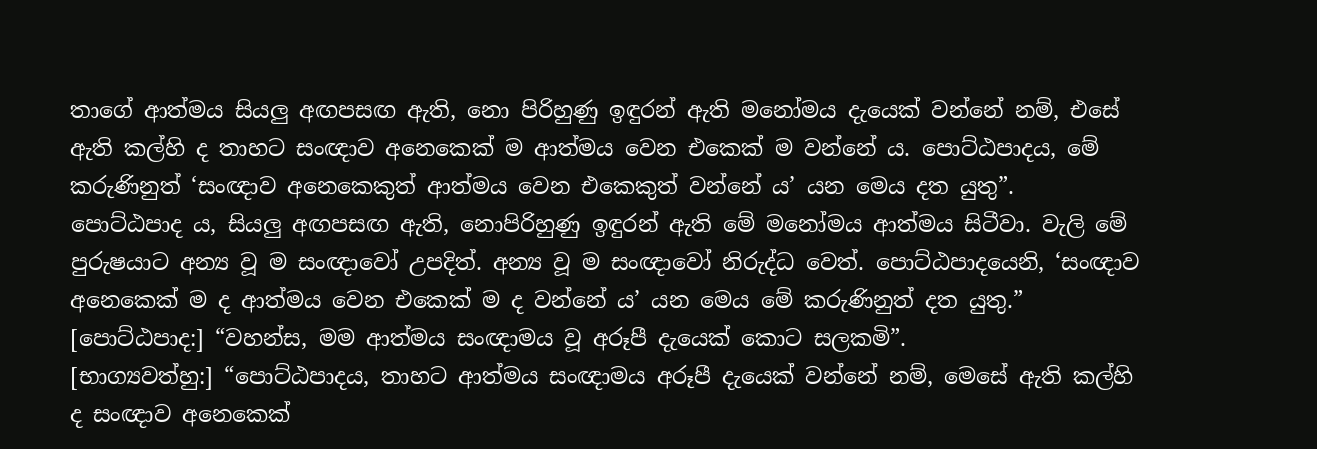තාගේ ආත්මය සියලු අඟපසඟ ඇති, නො පිරිහුණු ඉඳුරන් ඇති මනෝමය දැයෙක් වන්නේ නම්, එසේ ඇති කල්හි ද තාහට සංඥාව අනෙකෙක් ම ආත්මය වෙන එකෙක් ම වන්නේ ය. පොට්ඨපාදය, මේ කරුණිනුත් ‘සංඥාව අනෙකෙකුත් ආත්මය වෙන එකෙකුත් වන්නේ ය’ යන මෙය දත යුතු”.
පොට්ඨපාද ය, සියලු අඟපසඟ ඇති, නොපිරිහුණු ඉඳුරන් ඇති මේ මනෝමය ආත්මය සිටීවා. වැලි මේ පුරුෂයාට අන්‍ය වූ ම සංඥාවෝ උපදිත්. අන්‍ය වූ ම සංඥාවෝ නිරුද්ධ වෙත්. පොට්ඨපාදයෙනි, ‘සංඥාව අනෙකෙක් ම ද ආත්මය වෙන එකෙක් ම ද වන්නේ ය’ යන මෙය මේ කරුණිනුත් දත යුතු.”
[පොට්ඨපාද:] “වහන්ස, මම ආත්මය සංඥාමය වූ අරූපී දැයෙක් කොට සලකමි”.
[භාග්‍යවත්හු:] “පොට්ඨපාදය, තාහට ආත්මය සංඥාමය අරූපී දැයෙක් වන්නේ නම්, මෙසේ ඇති කල්හි ද සංඥාව අනෙකෙක්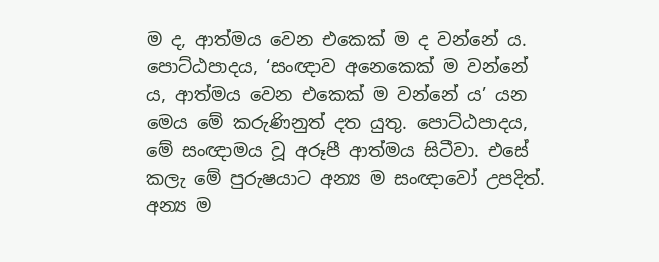ම ද, ආත්මය වෙන එකෙක් ම ද වන්නේ ය. පොට්ඨපාදය, ‘සංඥාව අනෙකෙක් ම වන්නේ ය, ආත්මය වෙන එකෙක් ම වන්නේ ය’ යන මෙය මේ කරුණිනුත් දත යුතු. පොට්ඨපාදය, මේ සංඥාමය වූ අරූපී ආත්මය සිටීවා. එසේ කලැ මේ පුරුෂයාට අන්‍ය ම සංඥාවෝ උපදිත්. අන්‍ය ම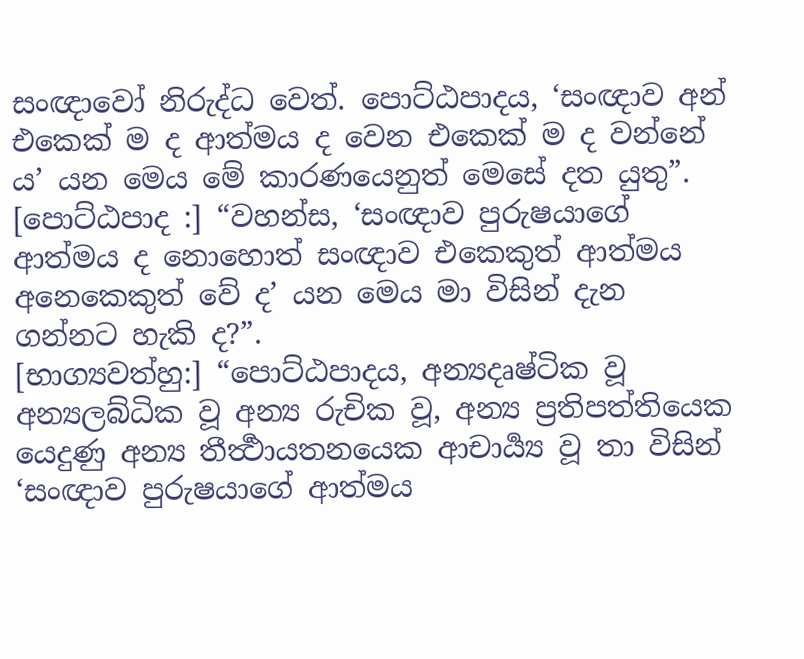සංඥාවෝ නිරුද්ධ වෙත්. පොට්ඨපාදය, ‘සංඥාව අන් එකෙක් ම ද ආත්මය ද වෙන එකෙක් ම ද වන්නේ ය’ යන මෙය මේ කාරණයෙනුත් මෙසේ දත යුතු”.
[පොට්ඨපාද :] “වහන්ස, ‘සංඥාව පුරුෂයාගේ ආත්මය ද නොහොත් සංඥාව එකෙකුත් ආත්මය අනෙකෙකුත් වේ ද’ යන මෙය මා විසින් දැන ගන්නට හැකි ද?”.
[භාග්‍යවත්හු:] “පොට්ඨපාදය, අන්‍යදෘෂ්ටික වූ අන්‍යලබ්ධික වූ අන්‍ය රුචික වූ, අන්‍ය ප්‍රතිපත්තියෙක යෙදුණු අන්‍ය තීර්‍ත්‍ථායතනයෙක ආචාර්‍ය්‍ය වූ තා විසින් ‘සංඥාව පුරුෂයාගේ ආත්මය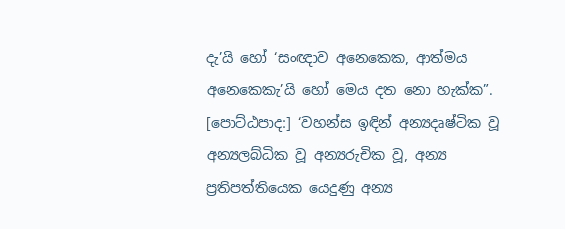දැ’යි හෝ ‘සංඥාව අනෙකෙක, ආත්මය අනෙකෙකැ’යි හෝ මෙය දත නො හැක්ක”.
[පොට්ඨපාද:] ‘වහන්ස ඉඳින් අන්‍යදෘෂ්ටික වූ අන්‍යලබ්ධික වූ අන්‍යරුචික වූ, අන්‍ය ප්‍රතිපත්තියෙක යෙදුණු අන්‍ය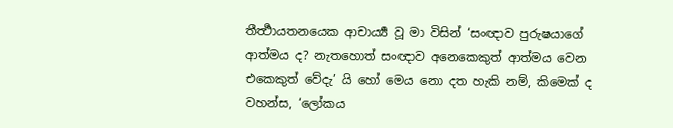තීර්‍ත්‍ථායතනයෙක ආචාර්‍ය්‍ය වූ මා විසින් ‘සංඥාව පුරුෂයාගේ ආත්මය ද? නැතහොත් සංඥාව අනෙකෙකුත් ආත්මය වෙන එකෙකුත් වේදැ’ යි හෝ මෙය නො දත හැකි නම්, කිමෙක් ද වහන්ස, ‘ලෝකය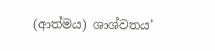(ආත්මය) ශාශ්වතය’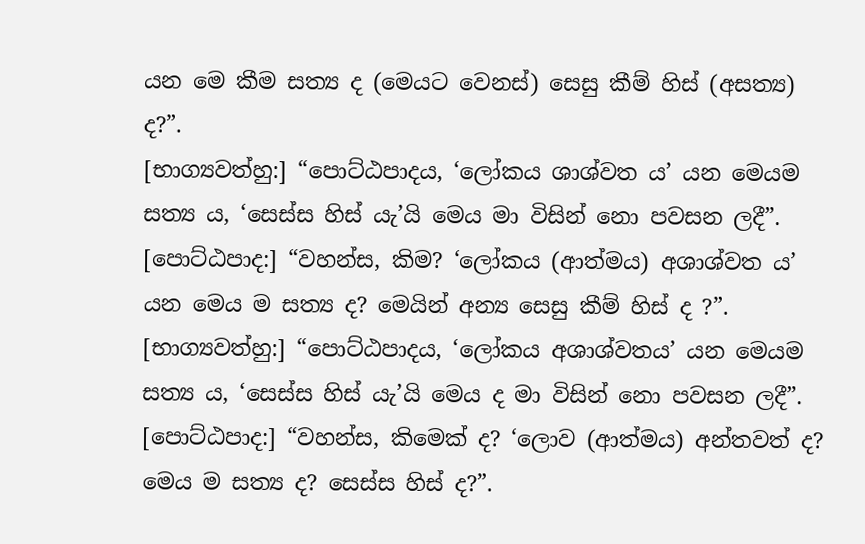යන මෙ කීම සත්‍ය ද (මෙයට වෙනස්) සෙසු කීම් හිස් (අසත්‍ය) ද?”.
[භාග්‍යවත්හු:] “පොට්ඨපාදය, ‘ලෝකය ශාශ්වත ය’ යන මෙයම සත්‍ය ය, ‘සෙස්ස හිස් යැ’යි මෙය මා විසින් නො පවසන ලදී”.
[පොට්ඨපාද:] “වහන්ස, කිම? ‘ලෝකය (ආත්මය) අශාශ්වත ය’ යන මෙය ම සත්‍ය ද? මෙයින් අන්‍ය සෙසු කීම් හිස් ද ?”.
[භාග්‍යවත්හු:] “පොට්ඨපාදය, ‘ලෝකය අශාශ්වතය’ යන මෙයම සත්‍ය ය, ‘සෙස්ස හිස් යැ’යි මෙය ද මා විසින් නො පවසන ලදී”.
[පොට්ඨපාද:] “වහන්ස, කිමෙක් ද? ‘ලොව (ආත්මය) අන්තවත් ද? මෙය ම සත්‍ය ද? සෙස්ස හිස් ද?”.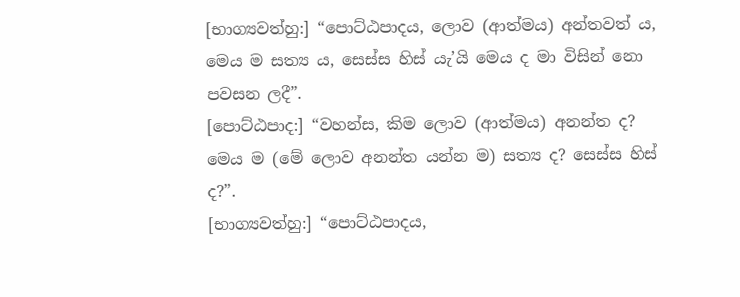[භාග්‍යවත්හු:] “පොට්ඨපාදය, ලොව (ආත්මය) අන්තවත් ය, මෙය ම සත්‍ය ය, සෙස්ස හිස් යැ’යි මෙය ද මා විසින් නො පවසන ලදී”.
[පොට්ඨපාද:] “වහන්ස, කිම ලොව (ආත්මය) අනන්ත ද? මෙය ම (මේ ලොව අනන්ත යන්න ම) සත්‍ය ද? සෙස්ස හිස් ද?”.
[භාග්‍යවත්හු:] “පොට්ඨපාදය,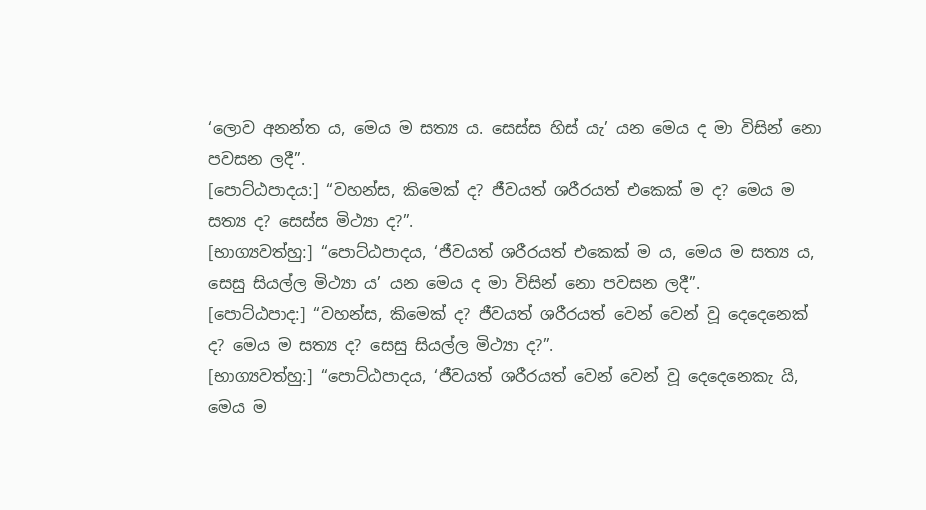‘ලොව අනන්ත ය, මෙය ම සත්‍ය ය. සෙස්ස හිස් යැ’ යන මෙය ද මා විසින් නො පවසන ලදී”.
[පොට්ඨපාදය:] “වහන්ස, කිමෙක් ද? ජීවයත් ශරීරයත් එකෙක් ම ද? මෙය ම සත්‍ය ද? සෙස්ස මිථ්‍යා ද?”.
[භාග්‍යවත්හු:] “පොට්ඨපාදය, ‘ජීවයත් ශරීරයත් එකෙක් ම ය, මෙය ම සත්‍ය ය, සෙසු සියල්ල මිථ්‍යා ය’ යන මෙය ද මා විසින් නො පවසන ලදී”.
[පොට්ඨපාද:] “වහන්ස, කිමෙක් ද? ජීවයත් ශරීරයත් වෙන් වෙන් වූ දෙදෙනෙක් ද? මෙය ම සත්‍ය ද? සෙසු සියල්ල මිථ්‍යා ද?”.
[භාග්‍යවත්හු:] “පොට්ඨපාදය, ‘ජීවයත් ශරීරයත් වෙන් වෙන් වූ දෙදෙනෙකැ යි, මෙය ම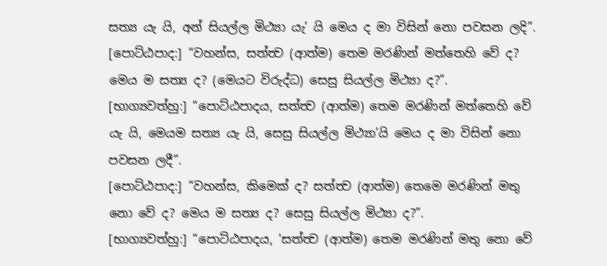සත්‍ය යැ යි, අන් සියල්ල මිථ්‍යා යැ’ යි මෙය ද මා විසින් නො පවසන ලදි”.
[පොට්ඨපාද:] “වහන්ස, සත්ත්‍ව (ආත්ම) තෙම මරණින් මත්තෙහි වේ ද? මෙය ම සත්‍ය ද? (මෙයට විරුද්ධ) සෙසු සියල්ල මිථ්‍යා ද?”.
[භාග්‍යවත්හු:] “පොට්ඨපාදය, සත්ත්‍ව (ආත්ම) තෙම මරණින් මත්තෙහි වේ යැ යි, මෙයම සත්‍ය යැ යි, සෙසු සියල්ල මිථ්‍යා’යි මෙය ද මා විසින් නො පවසන ලදී”.
[පොට්ඨපාද:] “වහන්ස, කිමෙක් ද? සත්ත්‍ව (ආත්ම) තෙමෙ මරණින් මතු නො වේ ද? මෙය ම සත්‍ය ද? සෙසු සියල්ල මිථ්‍යා ද?”.
[භාග්‍යවත්හු:] “පොට්ඨපාදය, ‘සත්ත්‍ව (ආත්ම) තෙම මරණින් මතු නො වේ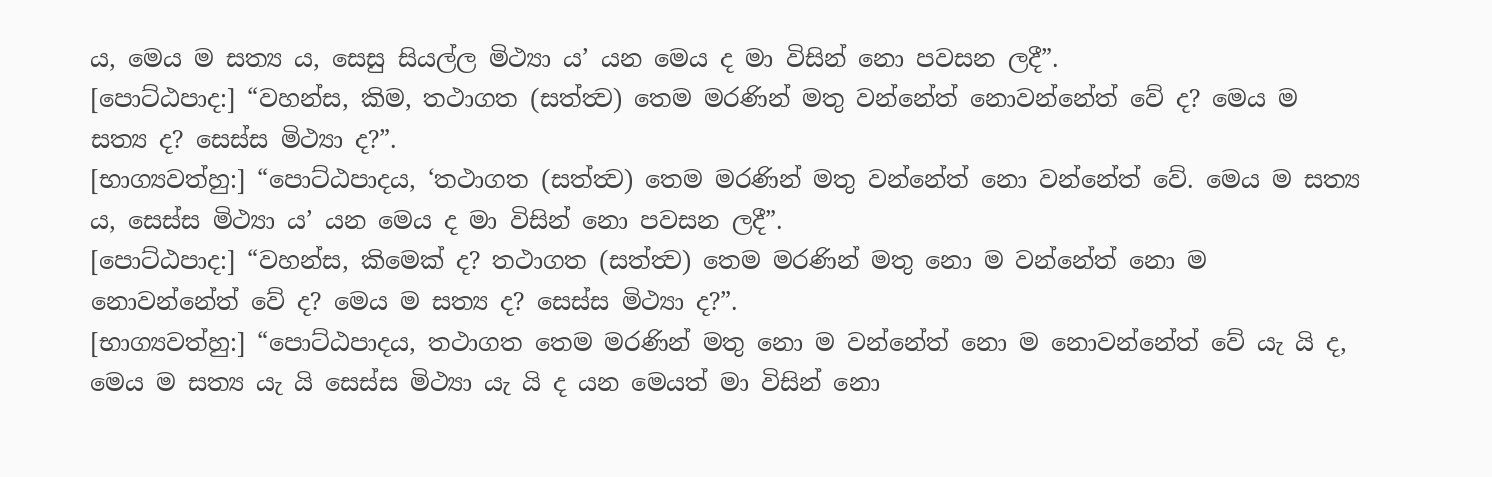ය, මෙය ම සත්‍ය ය, සෙසු සියල්ල මිථ්‍යා ය’ යන මෙය ද මා විසින් නො පවසන ලදී”.
[පොට්ඨපාද:] “වහන්ස, කිම, තථාගත (සත්ත්‍ව) තෙම මරණින් මතු වන්නේත් නොවන්නේත් වේ ද? මෙය ම සත්‍ය ද? සෙස්ස මිථ්‍යා ද?”.
[භාග්‍යවත්හු:] “පොට්ඨපාදය, ‘තථාගත (සත්ත්‍ව) තෙම මරණින් මතු වන්නේත් නො වන්නේත් වේ. මෙය ම සත්‍ය ය, සෙස්ස මිථ්‍යා ය’ යන මෙය ද මා විසින් නො පවසන ලදී”.
[පොට්ඨපාද:] “වහන්ස, කිමෙක් ද? තථාගත (සත්ත්‍ව) තෙම මරණින් මතු නො ම වන්නේත් නො ම නොවන්නේත් වේ ද? මෙය ම සත්‍ය ද? සෙස්ස මිථ්‍යා ද?”.
[භාග්‍යවත්හු:] “පොට්ඨපාදය, තථාගත තෙම මරණින් මතු නො ම වන්නේත් නො ම නොවන්නේත් වේ යැ යි ද, මෙය ම සත්‍ය යැ යි සෙස්ස මිථ්‍යා යැ යි ද යන මෙයත් මා විසින් නො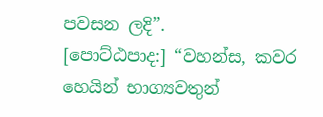පවසන ලදි”.
[පොට්ඨපාද:] “වහන්ස, කවර හෙයින් භාග්‍යවතුන්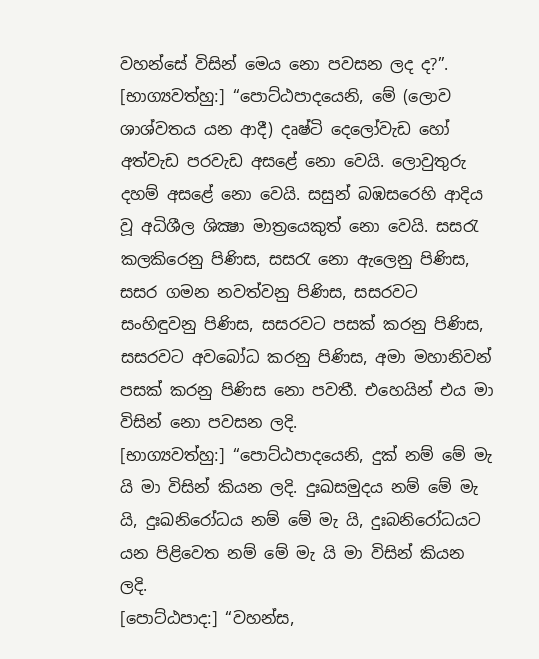වහන්සේ විසින් මෙය නො පවසන ලද ද?”.
[භාග්‍යවත්හු:] “පොට්ඨපාදයෙනි, මේ (ලොව ශාශ්වතය යන ආදී) දෘෂ්ටි දෙලෝවැඩ හෝ අත්වැඩ පරවැඩ අසළේ නො වෙයි. ලොවුතුරු දහම් අසළේ නො වෙයි. සසුන් බඹසරෙහි ආදිය වූ අධිශීල ශික්‍ෂා මාත්‍රයෙකුත් නො වෙයි. සසරැ කලකිරෙනු පිණිස, සසරැ නො ඇලෙනු පිණිස, සසර ගමන නවත්වනු පිණිස, සසරවට සංහිඳුවනු පිණිස, සසරවට පසක් කරනු පිණිස, සසරවට අවබෝධ කරනු පිණිස, අමා මහානිවන් පසක් කරනු පිණිස නො පවතී. එහෙයින් එය මා විසින් නො පවසන ලදි.
[භාග්‍යවත්හු:] “පොට්ඨපාදයෙනි, දුක් නම් මේ මැ යි මා විසින් කියන ලදි. දුඃඛසමුදය නම් මේ මැ යි, දුඃඛනිරෝධය නම් මේ මැ යි, දුඃබනිරෝධයට යන පිළිවෙත නම් මේ මැ යි මා විසින් කියන ලදි.
[පොට්ඨපාද:] “වහන්ස,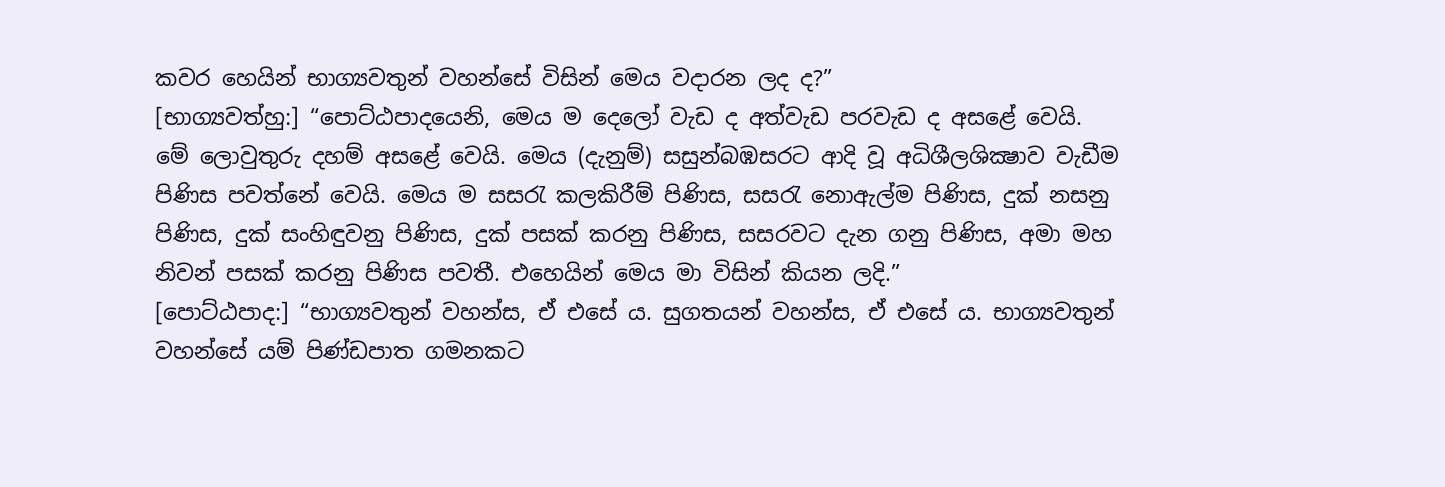කවර හෙයින් භාග්‍යවතුන් වහන්සේ විසින් මෙය වදාරන ලද ද?”
[භාග්‍යවත්හු:] “පොට්ඨපාදයෙනි, මෙය ම දෙලෝ වැඩ ද අත්වැඩ පරවැඩ ද අසළේ වෙයි. මේ ලොවුතුරු දහම් අසළේ වෙයි. මෙය (දැනුම්) සසුන්බඹසරට ආදි වූ අධිශීලශික්‍ෂාව වැඩීම පිණිස පවත්නේ වෙයි. මෙය ම සසරැ කලකිරීම් පිණිස, සසරැ නොඇල්ම පිණිස, දුක් නසනු පිණිස, දුක් සංහිඳුවනු පිණිස, දුක් පසක් කරනු පිණිස, සසරවට දැන ගනු පිණිස, අමා මහ නිවන් පසක් කරනු පිණිස පවතී. එහෙයින් මෙය මා විසින් කියන ලදි.”
[පොට්ඨපාද:] “භාග්‍යවතුන් වහන්ස, ඒ එසේ ය. සුගතයන් වහන්ස, ඒ එසේ ය. භාග්‍යවතුන් වහන්සේ යම් පිණ්ඩපාත ගමනකට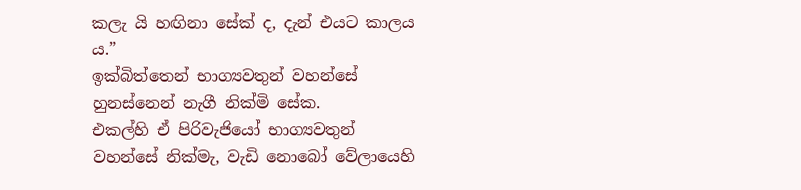කලැ යි හඟිනා සේක් ද, දැන් එයට කාලය ය.”
ඉක්බිත්තෙන් භාග්‍යවතුන් වහන්සේ හුනස්නෙන් නැගී නික්මි සේක.
එකල්හි ඒ පිරිවැජියෝ භාග්‍යවතුන් වහන්සේ නික්මැ, වැඩි නොබෝ වේලායෙහි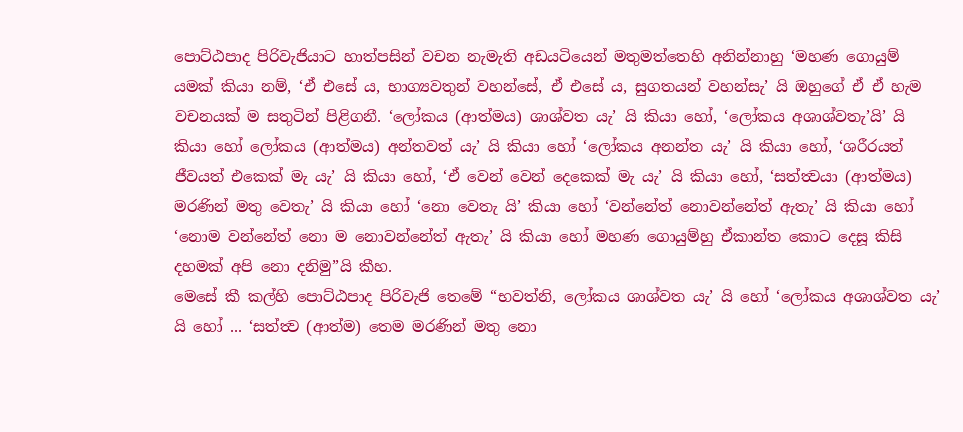පොට්ඨපාද පිරිවැජියාට හාත්පසින් වචන නැමැති අඩයටියෙන් මතුමත්තෙහි අනින්නාහු ‘මහණ ගොයුම් යමක් කියා නම්, ‘ඒ එසේ ය, භාග්‍යවතුන් වහන්සේ, ඒ එසේ ය, සුගතයන් වහන්සැ’ යි ඔහුගේ ඒ ඒ හැම වචනයක් ම සතුටින් පිළිගනී. ‘ලෝකය (ආත්මය) ශාශ්වත යැ’ යි කියා හෝ, ‘ලෝකය අශාශ්වතැ’යි’ යි කියා හෝ ලෝකය (ආත්මය) අන්තවත් යැ’ යි කියා හෝ ‘ලෝකය අනන්ත යැ’ යි කියා හෝ, ‘ශරීරයත් ජීවයත් එකෙක් මැ යැ’ යි කියා හෝ, ‘ඒ වෙන් වෙන් දෙකෙක් මැ යැ’ යි කියා හෝ, ‘සත්ත්‍වයා (ආත්මය) මරණින් මතු වෙතැ’ යි කියා හෝ ‘නො වෙතැ යි’ කියා හෝ ‘වන්නේත් නොවන්නේත් ඇතැ’ යි කියා හෝ ‘නොම වන්නේත් නො ම නොවන්නේත් ඇතැ’ යි කියා හෝ මහණ ගොයුම්හු ඒකාන්ත කොට දෙසූ කිසි දහමක් අපි නො දනිමු”යි කීහ.
මෙසේ කී කල්හි පොට්ඨපාද පිරිවැජි තෙමේ “භවත්නි, ලෝකය ශාශ්වත යැ’ යි හෝ ‘ලෝකය අශාශ්වත යැ’ යි හෝ ... ‘සත්ත්‍ව (ආත්ම) තෙම මරණින් මතු නො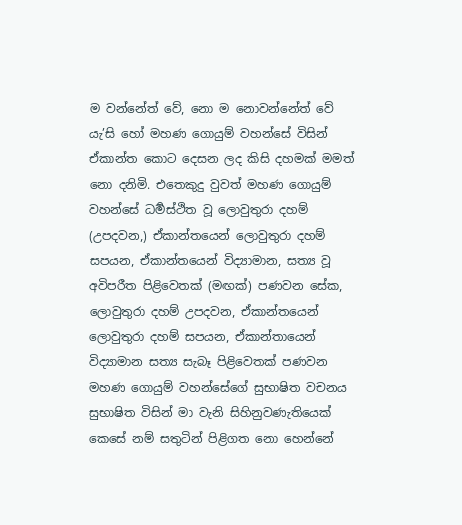ම වන්නේත් වේ, නො ම නොවන්නේත් වේ යැ’සි හෝ මහණ ගොයුම් වහන්සේ විසින් ඒකාන්ත කොට දෙසන ලද කිසි දහමක් මමත් නො දනිමි. එතෙකුදු වුවත් මහණ ගොයුම් වහන්සේ ධර්‍මස්ථිත වූ ලොවුතුරා දහම් (උපදවන,) ඒකාන්තයෙන් ලොවුතුරා දහම් සපයන, ඒකාන්තයෙන් විද්‍යාමාන, සත්‍ය වූ අවිපරීත පිළිවෙතක් (මඟක්) පණවන සේක, ලොවුතුරා දහම් උපදවන, ඒකාන්තයෙන් ලොවුතුරා දහම් සපයන, ඒකාන්තායෙන් විද්‍යාමාන සත්‍ය සැබෑ පිළිවෙතක් පණවන මහණ ගොයුම් වහන්සේගේ සුභාෂිත වචනය සුභාෂිත විසින් මා වැනි සිහිනුවණැතියෙක් කෙසේ නම් සතුටින් පිළිගත නො හෙන්නේ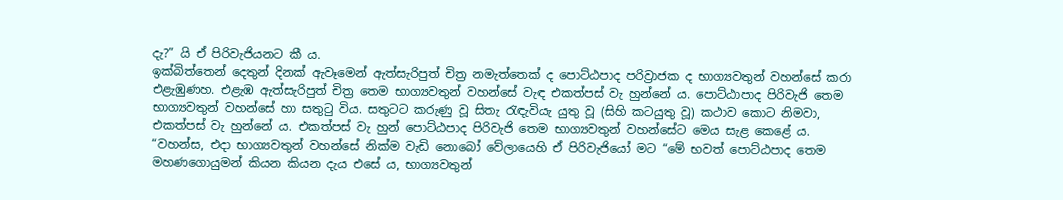දැ?” යි ඒ පිරිවැජියනට කී ය.
ඉක්බිත්තෙන් දෙතුන් දිනක් ඇවෑමෙන් ඇත්සැරිපුත් චිත්‍ර නමැත්තෙක් ද පොට්ඨපාද පරිව්‍රාජක ද භාග්‍යවතුන් වහන්සේ කරා එළැඹුණහ. එළැඹ ඇත්සැරිපුත් චිත්‍ර තෙම භාග්‍යවතුන් වහන්සේ වැඳ එකත්පස් වැ හුන්නේ ය. පොට්ඨාපාද පිරිවැජි තෙම භාග්‍යවතුන් වහන්සේ හා සතුටු විය. සතුටට කරුණු වූ සිතැ රැඳැවියැ යුතු වූ (සිහි කටයුතු වූ) කථාව කොට නිමවා, එකත්පස් වැ හුන්නේ ය. එකත්පස් වැ හුන් පොට්ඨපාද පිරිවැජි තෙම භාග්‍යවතුන් වහන්සේට මෙය සැළ කෙළේ ය. “වහන්ස, එදා භාග්‍යවතුන් වහන්සේ නික්ම වැඩි නොබෝ වේලායෙහි ඒ පිරිවැජියෝ මට “මේ භවත් පොට්ඨපාද තෙම මහණගොයුමන් කියන කියන දැය එසේ ය, භාග්‍යවතුන්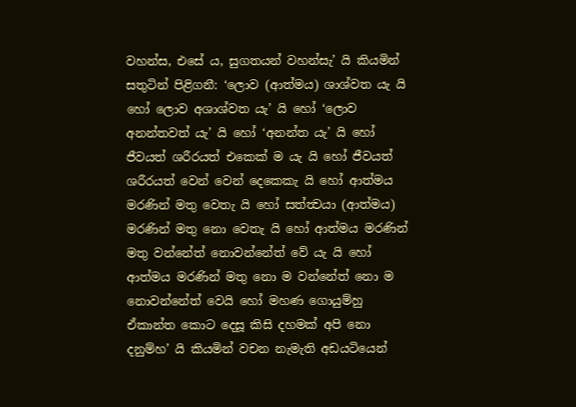වහන්ස, එසේ ය, සුගතයන් වහන්සැ’ යි කියමින් සතුටින් පිළිගනී: ‘ලොව (ආත්මය) ශාශ්වත යැ යි හෝ ලොව අශාශ්වත යැ’ යි හෝ ‘ලොව අනන්තවත් යැ’ යි හෝ ‘අනන්ත යැ’ යි හෝ ජීවයත් ශරීරයත් එකෙක් ම යැ යි හෝ ජීවයත් ශරීරයත් වෙන් වෙන් දෙකෙකැ යි හෝ ආත්මය මරණින් මතු වෙතැ යි හෝ සත්ත්‍වයා (ආත්මය) මරණින් මතු නො වෙතැ යි හෝ ආත්මය මරණින් මතු වන්නේත් නොවන්නේත් වේ යැ යි හෝ ආත්මය මරණින් මතු නො ම වන්නේත් නො ම නොවන්නේත් වෙයි හෝ මහණ ගොයුම්හු ඒකාන්ත කොට දෙසූ කිසි දහමක් අපි නො දනුම්හ’ යි කියමින් වචන නැමැති අඩයටියෙන්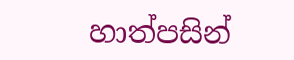හාත්පසින්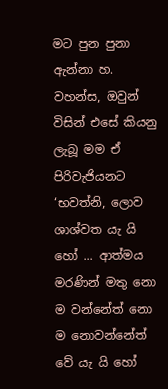මට පුන පුනා ඇන්නා හ. වහන්ස, ඔවුන් විසින් එසේ කියනු ලැබූ මම ඒ පිරිවැජියනට ‘භවත්නි, ලොව ශාශ්වත යැ යි හෝ ... ආත්මය මරණින් මතු නො ම වන්නේත් නො ම නොවන්නේත් වේ යැ යි හෝ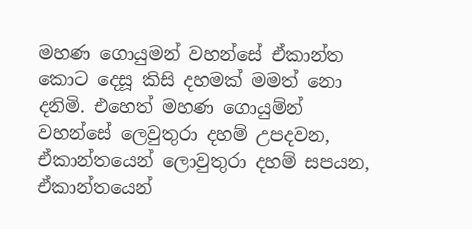මහණ ගොයුමන් වහන්සේ ඒකාන්ත කොට දෙසූ කිසි දහමක් මමත් නො දනිමි. එහෙත් මහණ ගොයුම්න් වහන්සේ ලෙවුතුරා දහම් උපදවන, ඒකාන්තයෙන් ලොවුතුරා දහම් සපයන, ඒකාන්තයෙන්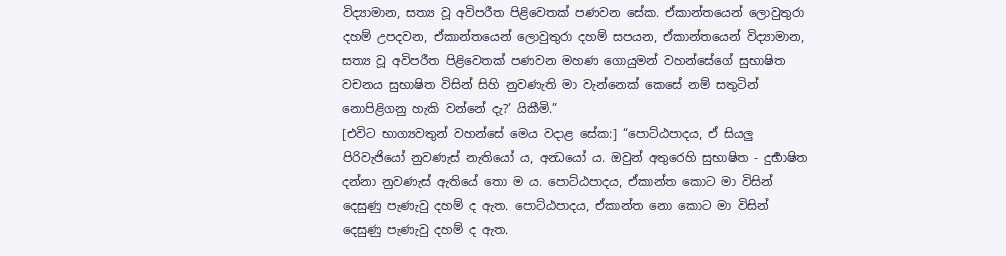විද්‍යාමාන, සත්‍ය වූ අවිපරීත පිළිවෙතක් පණවන සේක. ඒකාන්තයෙන් ලොවුතුරා දහම් උපදවන, ඒකාන්තයෙන් ලොවුතුරා දහම් සපයන, ඒකාන්තයෙන් විද්‍යාමාන, සත්‍ය වූ අවිපරීත පිළිවෙතක් පණවන මහණ ගොයුමන් වහන්සේගේ සුභාෂිත වචනය සුභාෂිත විසින් සිහි නුවණැති මා වැන්නෙක් කෙසේ නම් සතුටින් නොපිළිගනු හැකි වන්නේ දැ?’ යිකීමි.”
[එවිට භාග්‍යවතුන් වහන්සේ මෙය වදාළ සේක:] “පොට්ඨපාදය, ඒ සියලු පිරිවැජියෝ නුවණැස් නැතියෝ ය, අන්‍ධයෝ ය. ඔවුන් අතුරෙහි සුභාෂිත - දුර්‍භාෂිත දන්නා නුවණැස් ඇතියේ තො ම ය. පොට්ඨපාදය, ඒකාන්ත කොට මා විසින් දෙසුණු පැණැවු දහම් ද ඇත. පොට්ඨපාදය, ඒකාන්ත නො කොට මා විසින් දෙසුණු පැණැවු දහම් ද ඇත.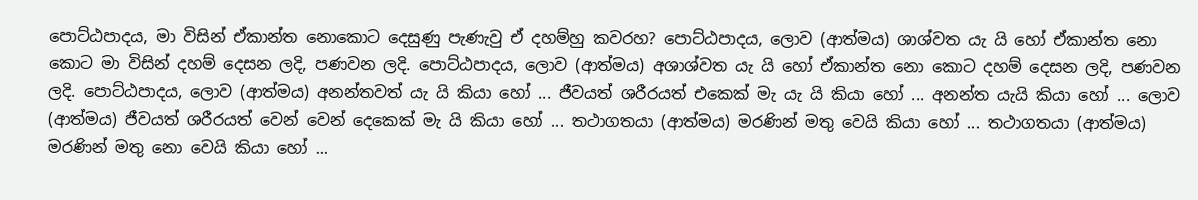පොට්ඨපාදය, මා විසින් ඒකාන්ත නොකොට දෙසුණු පැණැවු ඒ දහම්හු කවරහ? පොට්ඨපාදය, ලොව (ආත්මය) ශාශ්වත යැ යි හෝ ඒකාන්ත නො කොට මා විසින් දහම් දෙසන ලදි, පණවන ලදි. පොට්ඨපාදය, ලොව (ආත්මය) අශාශ්වත යැ යි හෝ ඒකාන්ත නො කොට දහම් දෙසන ලදි, පණවන ලදි. පොට්ඨපාදය, ලොව (ආත්මය) අනන්තවත් යැ යි කියා හෝ ... ජීවයත් ශරීරයත් එකෙක් මැ යැ යි කියා හෝ ... අනන්ත යැයි කියා හෝ ... ලොව (ආත්මය) ජීවයත් ශරීරයත් වෙන් වෙන් දෙකෙක් මැ යි කියා හෝ ... තථාගතයා (ආත්මය) මරණින් මතු වෙයි කියා හෝ ... තථාගතයා (ආත්මය) මරණින් මතු නො වෙයි කියා හෝ ...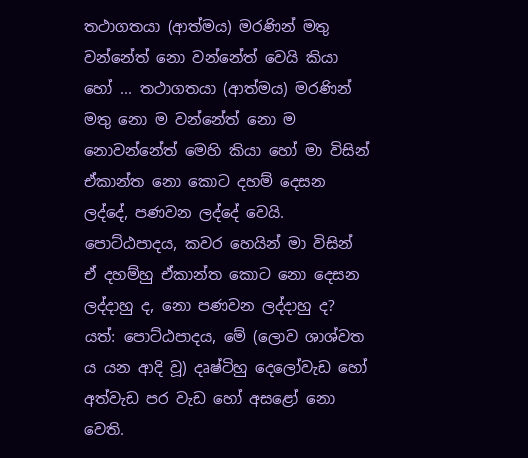තථාගතයා (ආත්මය) මරණින් මතු වන්නේත් නො වන්නේත් වෙයි කියා හෝ ... තථාගතයා (ආත්මය) මරණින් මතු නො ම වන්නේත් නො ම නොවන්නේත් මෙහි කියා හෝ මා විසින් ඒකාන්ත නො කොට දහම් දෙසන ලද්දේ, පණවන ලද්දේ වෙයි.
පොට්ඨපාදය, කවර හෙයින් මා විසින් ඒ දහම්හු ඒකාන්ත කොට නො දෙසන ලද්දාහු ද, නො පණවන ලද්දාහු ද? යත්: පොට්ඨපාදය, මේ (ලොව ශාශ්වත ය යන ආදි වූ) දෘෂ්ටිහු දෙලෝවැඩ හෝ අත්වැඩ පර වැඩ හෝ අසළෝ නො වෙති.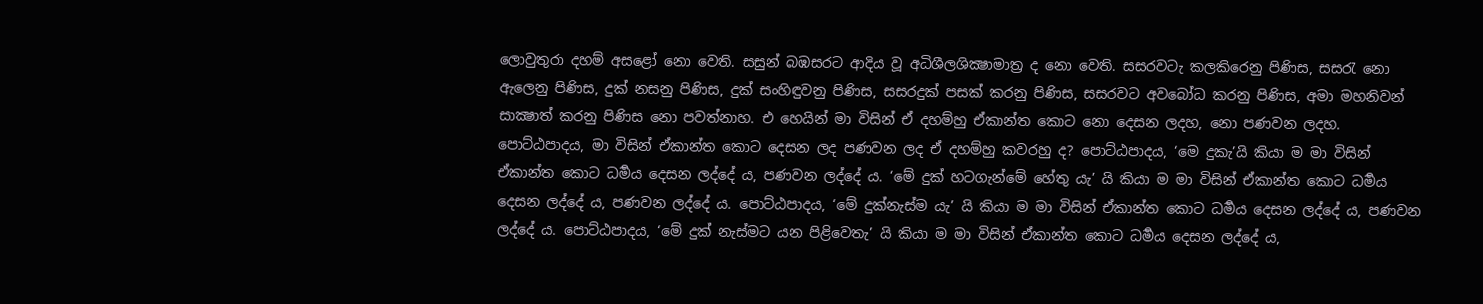ලොවුතුරා දහම් අසළෝ නො වෙති. සසුන් බඹසරට ආදිය වූ අධිශීලශික්‍ෂාමාත්‍ර ද නො වෙති. සසරවටැ කලකිරෙනු පිණිස, සසරැ නො ඇලෙනු පිණිස, දුක් නසනු පිණිස, දුක් සංහිඳුවනු පිණිස, සසරදුක් පසක් කරනු පිණිස, සසරවට අවබෝධ කරනු පිණිස, අමා මහනිවන් සාක්‍ෂාත් කරනු පිණිස නො පවත්නාහ. එ හෙයින් මා විසින් ඒ දහම්හු ඒකාන්ත කොට නො දෙසන ලදහ, නො පණවන ලදහ.
පොට්ඨපාදය, මා විසින් ඒකාන්ත කොට දෙසන ලද පණවන ලද ඒ දහම්හු කවරහු ද? පොට්ඨපාදය, ‘මෙ දුකැ’යි කියා ම මා විසින් ඒකාන්ත කොට ධර්‍මය දෙසන ලද්දේ ය, පණවන ලද්දේ ය. ‘මේ දුක් හටගැන්මේ හේතු යැ’ යි කියා ම මා විසින් ඒකාන්ත කොට ධර්‍මය දෙසන ලද්දේ ය, පණවන ලද්දේ ය. පොට්ඨපාදය, ‘මේ දුක්නැස්ම යැ’ යි කියා ම මා විසින් ඒකාන්ත කොට ධර්‍මය දෙසන ලද්දේ ය, පණවන ලද්දේ ය. පොට්ඨපාදය, ‘මේ දුක් නැස්මට යන පිළිවෙතැ’ යි කියා ම මා විසින් ඒකාන්ත කොට ධර්‍මය දෙසන ලද්දේ ය,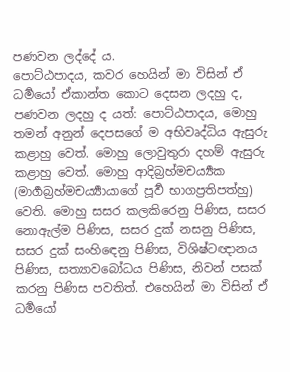පණවන ලද්දේ ය.
පොට්ඨපාදය, කවර හෙයින් මා විසින් ඒ ධර්‍මයෝ ඒකාන්ත කොට දෙසන ලදහු ද, පණවන ලදහු ද යත්: පොට්ඨපාදය, මොහු තමන් අනුන් දෙපසගේ ම අභිවෘද්ධිය ඇසුරු කළාහු වෙත්. මොහු ලොවුතුරා දහම් ඇසුරු කළාහු වෙත්. මොහු ආදිබ්‍රහ්මචර්‍ය්‍යක (මාර්‍ගබ්‍රහ්මචර්‍ය්‍යායාගේ පූර්‍ව භාගප්‍රතිපත්හු) වෙති. මොහු සසර කලකිරෙනු පිණිස, සසර නොඇල්ම පිණිස, සසර දුක් නසනු පිණිස, සසර දුක් සංහිඳෙනු පිණිස, විශිෂ්ටඥානය පිණිස, සත්‍යාවබෝධය පිණිස, නිවන් පසක් කරනු පිණිස පවතිත්. එහෙයින් මා විසින් ඒ ධර්‍මයෝ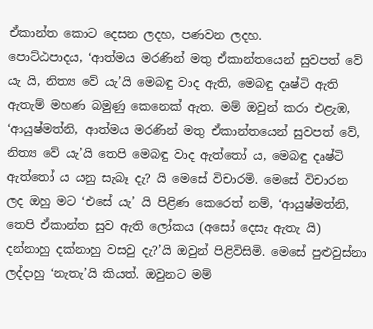ඒකාන්ත කොට දෙසන ලදහ, පණවන ලදහ.
පොට්ඨපාදය, ‘ආත්මය මරණින් මතු ඒකාන්තයෙන් සුවපත් වේ යැ යි, නිත්‍ය වේ යැ’යි මෙබඳු වාද ඇති, මෙබඳු දෘෂ්ටි ඇති ඇතැම් මහණ බමුණු කෙනෙක් ඇත. මම් ඔවුන් කරා එළැඹ, ‘ආයුෂ්මත්නි, ආත්මය මරණින් මතු ඒකාන්තයෙන් සුවපත් වේ, නිත්‍ය වේ යැ’යි තෙපි මෙබඳු වාද ඇත්තෝ ය, මෙබඳු දෘෂ්ටි ඇත්තෝ ය යනු සැබෑ දැ? යි මෙසේ විචාරමි. මෙසේ විචාරන ලද ඔහු මට ‘එසේ යැ’ යි පිළිණ කෙරෙත් නම්, ‘ආයුෂ්මත්නි, තෙපි ඒකාන්ත සුව ඇති ලෝකය (අසෝ දෙසැ ඇතැ යි) දන්නාහු දක්නාහු වසවු දැ?’යි ඔවුන් පිළිවිසිමි. මෙසේ පුළුවුස්නා ලද්දාහු ‘නැතැ’යි කියත්. ඔවුනට මම්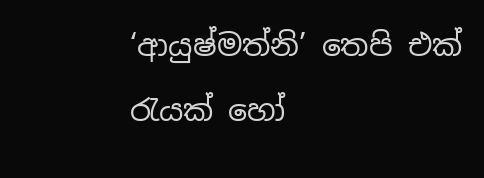‘ආයුෂ්මත්නි’ තෙපි එක් රැයක් හෝ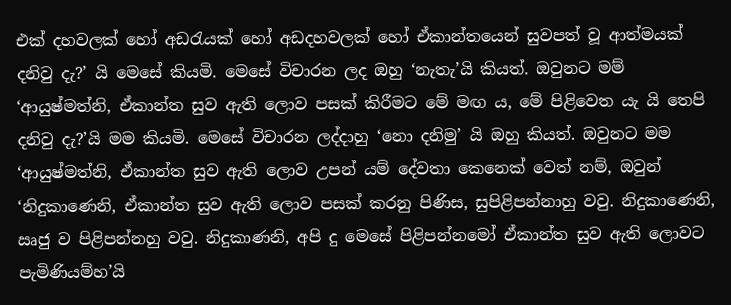එක් දහවලක් හෝ අඩරැයක් හෝ අඩදහවලක් හෝ ඒකාන්තයෙන් සුවපත් වූ ආත්මයක් දනිවු දැ?’ යි මෙසේ කියමි. මෙසේ විචාරන ලද ඔහු ‘නැතැ’යි කියත්. ඔවුනට මම් ‘ආයුෂ්මත්නි, ඒකාන්ත සුව ඇති ලොව පසක් කිරීමට මේ මඟ ය, මේ පිළිවෙත යැ යි තෙපි දනිවු දැ?’යි මම කියමි. මෙසේ විචාරන ලද්දාහු ‘නො දනිමු’ යි ඔහු කියත්. ඔවුනට මම ‘ආයුෂ්මත්නි, ඒකාන්ත සුව ඇති ලොව උපන් යම් දේවතා කෙනෙක් වෙත් නම්, ඔවුන් ‘නිදුකාණෙනි, ඒකාන්ත සුව ඇති ලොව පසක් කරනු පිණිස, සුපිළිපන්නාහු වවු. නිදුකාණෙනි, ඍජු ව පිළිපන්නහු වවු. නිදුකාණනි, අපි දු මෙසේ පිළිපන්නමෝ ඒකාන්ත සුව ඇති ලොවට පැමිණියම්හ’යි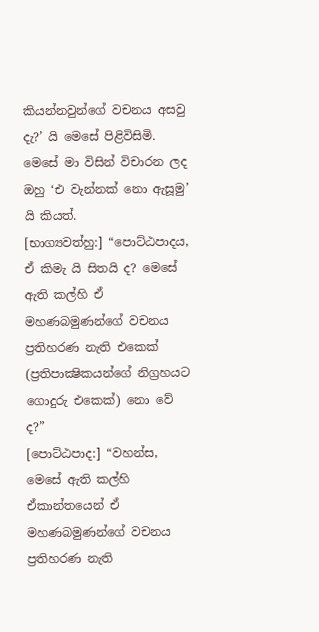කියන්නවුන්ගේ වචනය අසවු දැ?’ යි මෙසේ පිළිවිසිමි. මෙසේ මා විසින් විචාරන ලද ඔහු ‘එ වැන්නක් නො ඇසූමු’ යි කියත්.
[භාග්‍යවත්හු:] “පොට්ඨපාදය, ඒ කිමැ යි සිතයි ද? මෙසේ ඇති කල්හි ඒ මහණබමුණන්ගේ වචනය ප්‍රතිහරණ නැති එකෙක් (ප්‍රතිපාක්‍ෂිකයන්ගේ නිග්‍රහයට ගොදුරු එකෙක්) නො වේ ද?”
[පොට්ඨපාද:] “වහන්ස, මෙසේ ඇති කල්හි ඒකාන්තයෙන් ඒ මහණබමුණන්ගේ වචනය ප්‍රතිහරණ නැති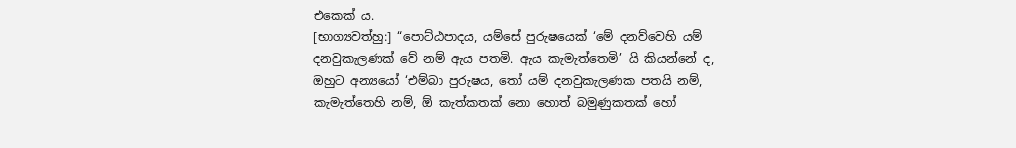එකෙක් ය.
[භාග්‍යවත්හු:] “පොට්ඨපාදය, යම්සේ පුරුෂයෙක් ‘මේ දනව්වෙහි යම් දනවුකැලණක් වේ නම් ඇය පතමි. ඇය කැමැත්තෙමි’ යි කියන්නේ ද, ඔහුට අන්‍යයෝ ‘එම්බා පුරුෂය, තෝ යම් දනවුකැලණක පතයි නම්, කැමැත්තෙහි නම්, ඕ කැත්කතක් නො හොත් බමුණුකතක් හෝ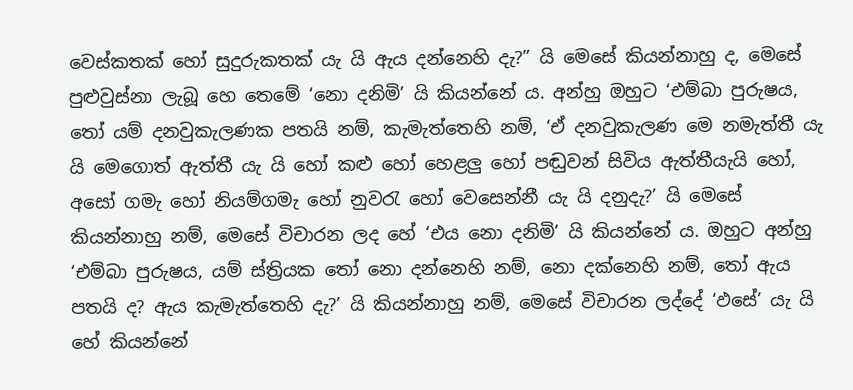වෙස්කතක් හෝ සුදුරුකතක් යැ යි ඇය දන්නෙහි දැ?” යි මෙසේ කියන්නාහු ද, මෙසේ පුළුවුස්නා ලැබූ හෙ තෙමේ ‘නො දනිමි’ යි කියන්නේ ය. අන්හු ඔහුට ‘එම්බා පුරුෂය, තෝ යම් දනවුකැලණක පතයි නම්, කැමැත්තෙහි නම්, ‘ඒ දනවුකැලණ මෙ නමැත්තී යැ යි මෙගොත් ඇත්තී යැ යි හෝ කළු හෝ හෙළලු හෝ පඬුවන් සිවිය ඇත්තීයැයි හෝ, අසෝ ගමැ හෝ නියම්ගමැ හෝ නුවරැ හෝ වෙසෙන්නී යැ යි දනුදැ?’ යි මෙසේ කියන්නාහු නම්, මෙසේ විචාරන ලද හේ ‘එය නො දනිමි’ යි කියන්නේ ය. ඔහුට අන්හු ‘එම්බා පුරුෂය, යම් ස්ත්‍රියක තෝ නො දන්නෙහි නම්, නො දක්නෙහි නම්, තෝ ඇය පතයි ද? ඇය කැමැත්තෙහි දැ?’ යි කියන්නාහු නම්, මෙසේ විචාරන ලද්දේ ‘ඵසේ’ යැ යි හේ කියන්නේ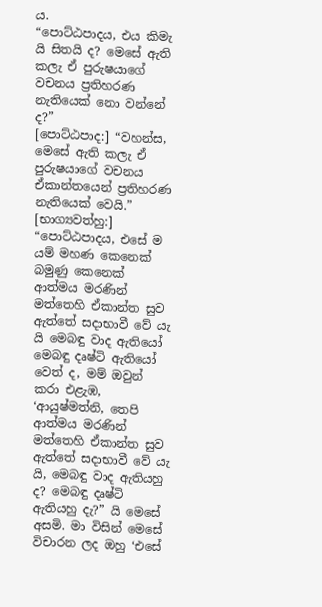ය.
“පොට්ඨපාදය, එය කිමැ යි සිතයි ද? මෙසේ ඇති කලැ ඒ පුරුෂයාගේ වචනය ප්‍රතිහරණ නැතියෙක් නො වන්නේ ද?”
[පොට්ඨපාද:] “වහන්ස, මෙසේ ඇති කලැ ඒ පුරුෂයාගේ වචනය ඒකාන්තයෙන් ප්‍රතිහරණ නැතියෙක් වෙයි.”
[භාග්‍යවත්හු:] “පොට්ඨපාදය, එසේ ම යම් මහණ කෙනෙක් බමුණු කෙනෙක් ආත්මය මරණින් මත්තෙහි ඒකාන්ත සුව ඇත්තේ සදාභාවී වේ යැ යි මෙබඳු වාද ඇතියෝ මෙබඳු දෘෂ්ටි ඇතියෝ වෙත් ද, මම් ඔවුන් කරා එළැඹ, ‘ආයුෂ්මත්නි, තෙපි ආත්මය මරණින් මත්තෙහි ඒකාන්ත සුව ඇත්තේ සදාභාවී වේ යැ යි, මෙබඳු වාද ඇතියහු ද? මෙබඳු දෘෂ්ටි ඇතියහු දැ?” යි මෙසේ අසමි. මා විසින් මෙසේ විචාරන ලද ඔහු ‘එසේ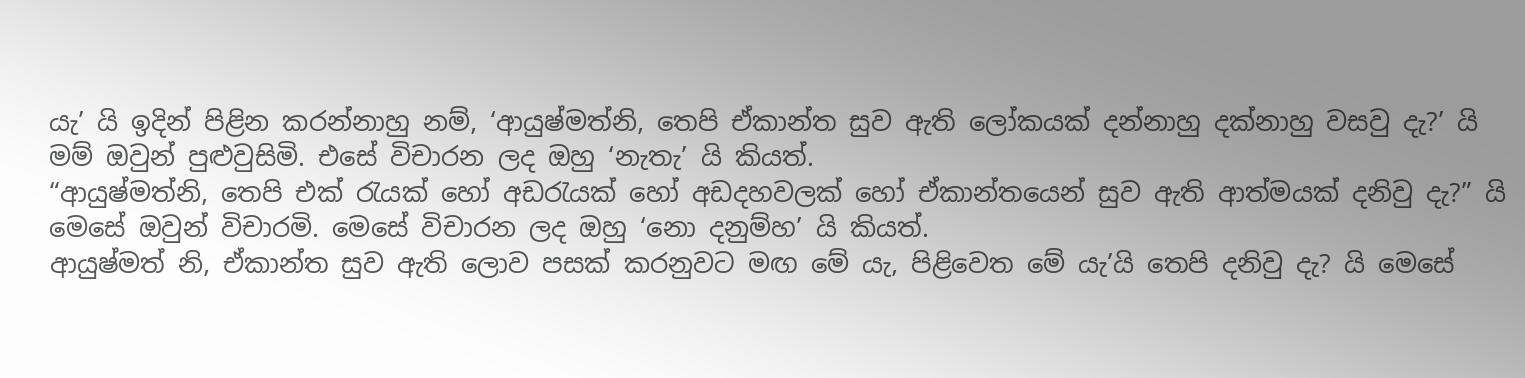යැ’ යි ඉදින් පිළින කරන්නාහු නම්, ‘ආයුෂ්මත්නි, තෙපි ඒකාන්ත සුව ඇති ලෝකයක් දන්නාහු දක්නාහු වසවු දැ?’ යි මම් ඔවුන් පුළුවුසිමි. එසේ විචාරන ලද ඔහු ‘නැතැ’ යි කියත්.
“ආයුෂ්මත්නි, තෙපි එක් රැයක් හෝ අඩරැයක් හෝ අඩදහවලක් හෝ ඒකාන්තයෙන් සුව ඇති ආත්මයක් දනිවු දැ?” යි මෙසේ ඔවුන් විචාරමි. මෙසේ විචාරන ලද ඔහු ‘නො දනුම්හ’ යි කියත්.
ආයුෂ්මත් නි, ඒකාන්ත සුව ඇති ලොව පසක් කරනුවට මඟ මේ යැ, පිළිවෙත මේ යැ’යි තෙපි දනිවු දැ? යි මෙසේ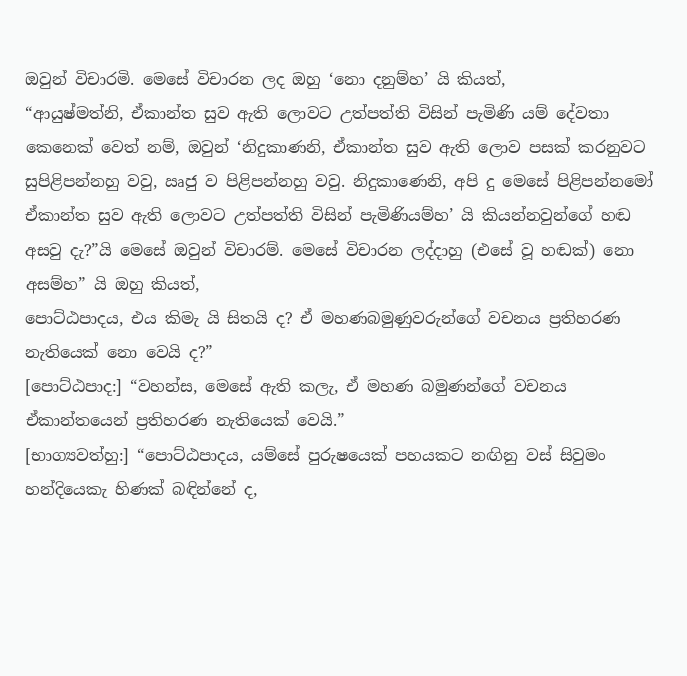ඔවුන් විචාරමි. මෙසේ විචාරන ලද ඔහු ‘නො දනුම්හ’ යි කියත්,
“ආයුෂ්මත්නි, ඒකාන්ත සුව ඇති ලොවට උත්පත්ති විසින් පැමිණි යම් දේවතා කෙනෙක් වෙත් නම්, ඔවුන් ‘නිදුකාණනි, ඒකාන්ත සුව ඇති ලොව පසක් කරනුවට සුපිළිපන්නහු වවු, ඍජු ව පිළිපන්නහු වවු. නිදුකාණෙනි, අපි දු මෙසේ පිළිපන්නමෝ ඒකාන්ත සුව ඇති ලොවට උත්පත්ති විසින් පැමිණියම්හ’ යි කියන්නවුන්ගේ හඬ අසවු දැ?”යි මෙසේ ඔවුන් විචාරම්. මෙසේ විචාරන ලද්දාහු (එසේ වූ හඬක්) නො අසම්හ” යි ඔහු කියත්,
පොට්ඨපාදය, එය කිමැ යි සිතයි ද? ඒ මහණබමුණුවරුන්ගේ වචනය ප්‍රතිහරණ නැතියෙක් නො වෙයි ද?”
[පොට්ඨපාද:] “වහන්ස, මෙසේ ඇති කලැ, ඒ මහණ බමුණන්ගේ වචනය ඒකාන්තයෙන් ප්‍රතිහරණ නැතියෙක් වෙයි.”
[භාග්‍යවත්හු:] “පොට්ඨපාදය, යම්සේ පුරුෂයෙක් පහයකට නඟිනු වස් සිවුමං හන්දියෙකැ හිණක් බඳින්නේ ද,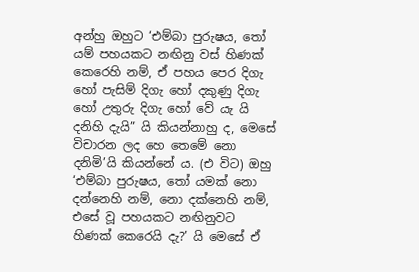අන්හු ඔහුට ‘එම්බා පුරුෂය, තෝ යම් පහයකට නඟිනු වස් හිණක් කෙරෙහි නම්, ඒ පහය පෙර දිගැ හෝ පැසිම් දිගැ හෝ දකුණු දිගැ හෝ උතුරු දිගැ හෝ වේ යැ යි දනිහි දැයි” යි කියන්නාහු ද, මෙසේ විචාරන ලද හෙ තෙමේ නො දනිමි’යි කියන්නේ ය. (එ විට) ඔහු ‘එම්බා පුරුෂය, තෝ යමක් නො දන්නෙහි නම්, නො දක්නෙහි නම්, එසේ වූ පහයකට නඟිනුවට හිණක් කෙරෙයි දැ?’ යි මෙසේ ඒ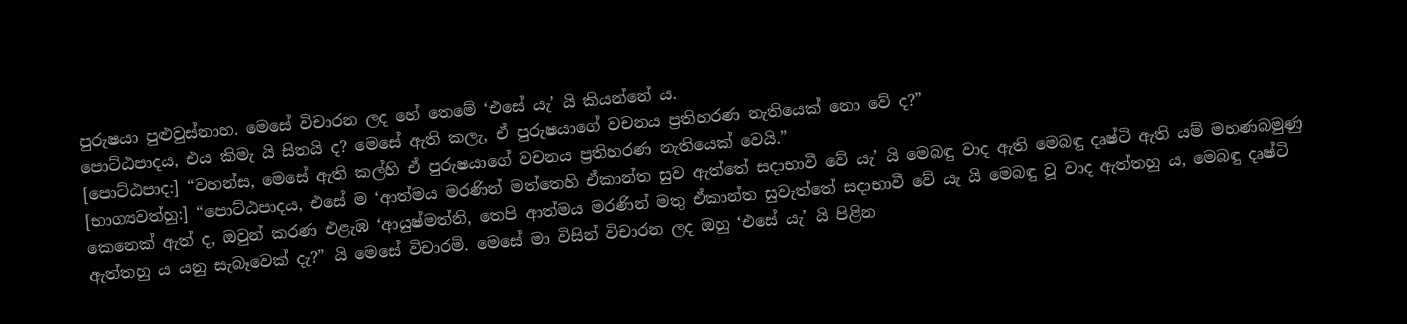පුරුෂයා පුළුවුස්නාහ. මෙසේ විචාරන ලද හේ තෙමේ ‘එසේ යැ’ යි කියන්නේ ය.
පොට්ඨපාදය, එය කිමැ යි සිතයි ද? මෙසේ ඇති කලැ, ඒ පුරුෂයාගේ වචනය ප්‍රතිහරණ නැතියෙක් නො වේ ද?”
[පොට්ඨපාද:] “වහන්ස, මෙසේ ඇති කල්හි ඒ පුරුෂයාගේ වචනය ප්‍රතිහරණ නැතියෙක් වෙයි.”
[භාග්‍යවත්හු:] “පොට්ඨපාදය, එසේ ම ‘ආත්මය මරණින් මත්තෙහි ඒකාන්ත සුව ඇත්තේ සදාභාවී වේ යැ’ යි මෙබඳු වාද ඇති මෙබඳු දෘෂ්ටි ඇති යම් මහණබමුණු කෙනෙක් ඇත් ද, ඔවුන් කරණ එළැඹ ‘ආයුෂ්මත්නි, තෙපි ආත්මය මරණින් මතු ඒකාන්ත සුවැත්තේ සදාභාවී වේ යැ යි මෙබඳු වූ වාද ඇත්තහු ය, මෙබඳු දෘෂ්ටි ඇත්තහු ය යනු සැබෑවෙක් දැ?” යි මෙසේ විචාරමි. මෙසේ මා විසින් විචාරන ලද ඔහු ‘එසේ යැ’ යි පිළින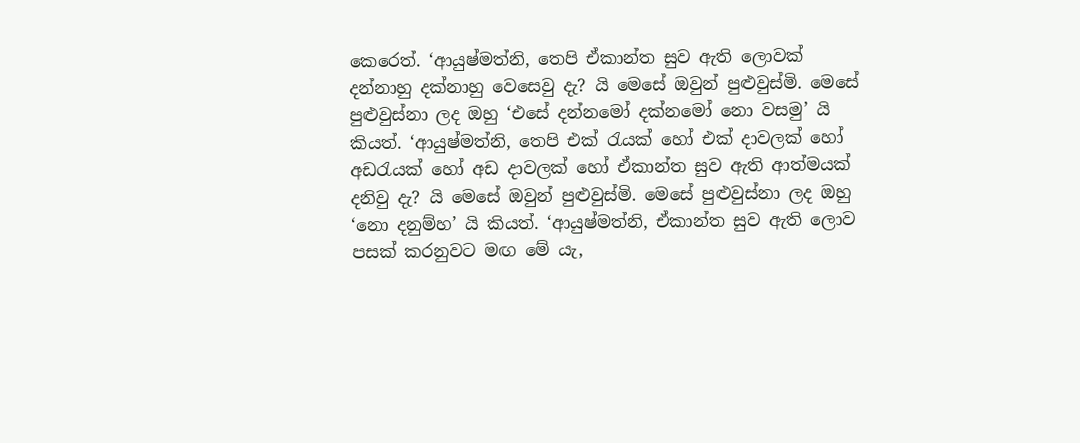කෙරෙත්. ‘ආයුෂ්මත්නි, තෙපි ඒකාන්ත සුව ඇති ලොවක් දන්නාහු දක්නාහු වෙසෙවු දැ? යි මෙසේ ඔවුන් පුළුවුස්මි. මෙසේ පුළුවුස්නා ලද ඔහු ‘එසේ දන්නමෝ දක්නමෝ නො වසමු’ යි කියත්. ‘ආයුෂ්මත්නි, තෙපි එක් රැයක් හෝ එක් දාවලක් හෝ අඩරැයක් හෝ අඩ දාවලක් හෝ ඒකාන්ත සුව ඇති ආත්මයක් දනිවු දැ? යි මෙසේ ඔවුන් පුළුවුස්මි. මෙසේ පුළුවුස්නා ලද ඔහු ‘නො දනුම්හ’ යි කියත්. ‘ආයුෂ්මත්නි, ඒකාන්ත සුව ඇති ලොව පසක් කරනුවට මඟ මේ යැ,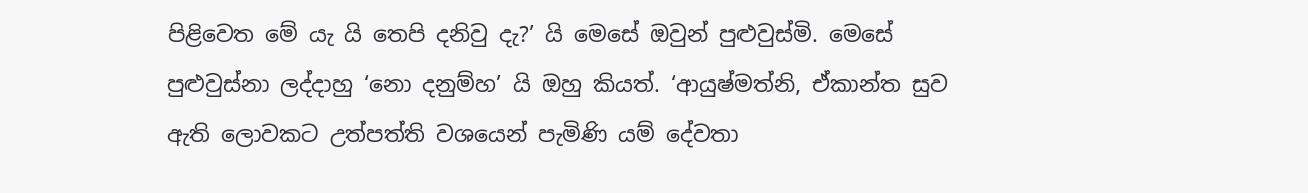පිළිවෙත මේ යැ යි තෙපි දනිවු දැ?’ යි මෙසේ ඔවුන් පුළුවුස්මි. මෙසේ පුළුවුස්නා ලද්දාහු ‘නො දනුම්හ’ යි ඔහු කියත්. ‘ආයුෂ්මත්නි, ඒකාන්ත සුව ඇති ලොවකට උත්පත්ති වශයෙන් පැමිණි යම් දේවතා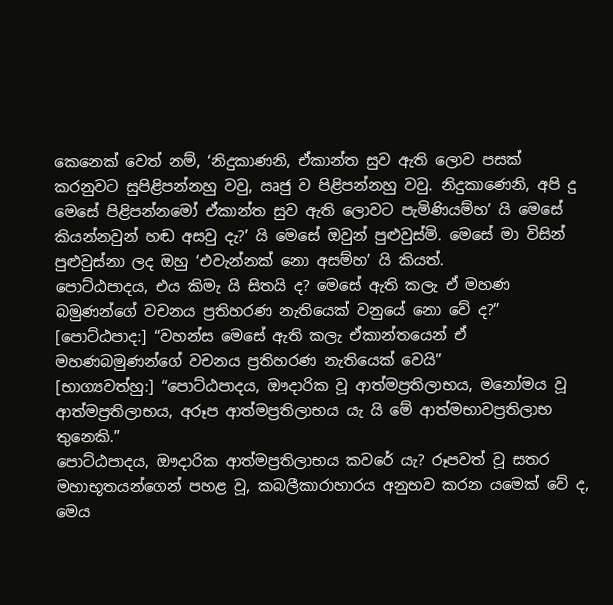කෙනෙක් වෙත් නම්, ‘නිදුකාණනි, ඒකාන්ත සුව ඇති ලොව පසක් කරනුවට සුපිළිපන්නහු වවු, ඍජු ව පිළිපන්නහු වවු. නිදුකාණෙනි, අපි දු මෙසේ පිළිපන්නමෝ ඒකාන්ත සුව ඇති ලොවට පැමිණියම්හ’ යි මෙසේ කියන්නවුන් හඬ අසවු දැ?’ යි මෙසේ ඔවුන් පුළුවුස්මි. මෙසේ මා විසින් පුළුවුස්නා ලද ඔහු ‘එවැන්නක් නො අසම්හ’ යි කියත්.
පොට්ඨපාදය, එය කිමැ යි සිතයි ද? මෙසේ ඇති කලැ ඒ මහණ බමුණන්ගේ වචනය ප්‍රතිහරණ නැතියෙක් වනුයේ නො වේ ද?”
[පොට්ඨපාද:] “වහන්ස මෙසේ ඇති කලැ ඒකාන්තයෙන් ඒ මහණබමුණන්ගේ වචනය ප්‍රතිහරණ නැතියෙක් වෙයි”
[භාග්‍යවත්හු:] “පොට්ඨපාදය, ඖදාරික වූ ආත්මප්‍රතිලාභය, මනෝමය වූ ආත්මප්‍රතිලාභය, අරූප ආත්මප්‍රතිලාභය යැ යි මේ ආත්මභාවප්‍රතිලාභ තුනෙකි.”
පොට්ඨපාදය, ඖදාරික ආත්මප්‍රතිලාභය කවරේ යැ? රූපවත් වූ සතර මහාභූතයන්ගෙන් පහළ වූ, කබලීකාරාහාරය අනුභව කරන යමෙක් වේ ද, මෙය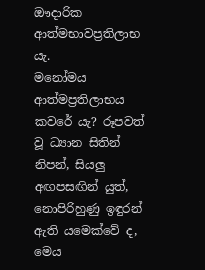ඖදාරික ආත්මභාවප්‍රතිලාභ යැ.
මනෝමය ආත්මප්‍රතිලාභය කවරේ යැ? රූපවත් වූ ධ්‍යාන සිතින් නිපන්, සියලු අඟපසඟින් යුත්, නොපිරිහුණු ඉඳුරන් ඇති යමෙක්වේ ද, මෙය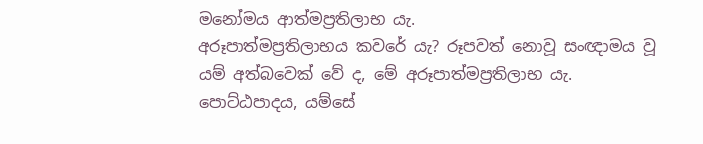මනෝමය ආත්මප්‍රතිලාභ යැ.
අරූපාත්මප්‍රතිලාභය කවරේ යැ? රූපවත් නොවූ සංඥාමය වූ යම් අත්බවෙක් වේ ද, මේ අරූපාත්මප්‍රතිලාභ යැ.
පොට්ඨපාදය, යම්සේ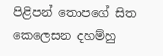පිළිපන් තොපගේ සිත කෙලෙසන දහම්හු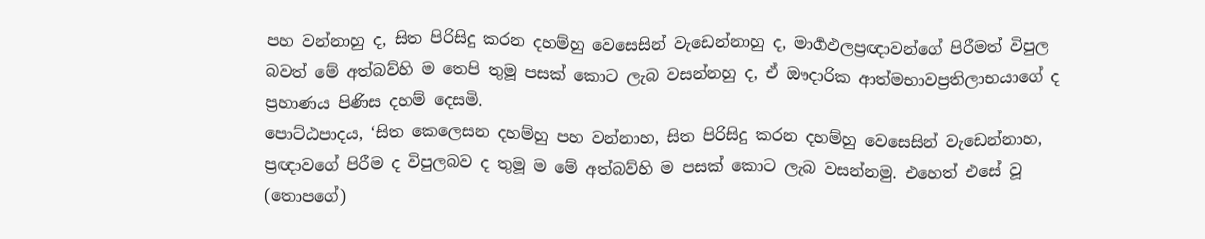පහ වන්නාහු ද, සිත පිරිසිදු කරන දහම්හු වෙසෙසින් වැඩෙන්නාහු ද, මාර්‍ගඵලප්‍රඥාවන්ගේ පිරීමත් විපුල බවත් මේ අත්බව්හි ම තෙපි තුමූ පසක් කොට ලැබ වසන්නහු ද, ඒ ඖදාරික ආත්මභාවප්‍රතිලාභයාගේ ද ප්‍රහාණය පිණිස දහම් දෙසමි.
පොට්ඨපාදය, ‘සිත කෙලෙසන දහම්හු පහ වන්නාහ, සිත පිරිසිදු කරන දහම්හු වෙසෙසින් වැඩෙන්නාහ, ප්‍රඥාවගේ පිරීම ද විපුලබව ද තුමූ ම මේ අත්බව්හි ම පසක් කොට ලැබ වසන්නමු. එහෙත් එසේ වූ (තොපගේ)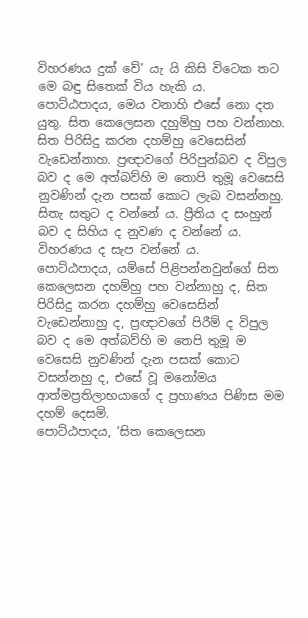විහරණය දුක් වේ’ යැ යි කිසි විටෙක තට මෙ බඳු සිතෙක් විය හැකි ය.
පොට්ඨපාදය, මෙය වනාහි එසේ නො දත යුතු. සිත කෙලෙසන දහුම්හු පහ වන්නාහ. සිත පිරිසිදු කරන දහම්හු වෙසෙසින් වැඩෙන්නාහ. ප්‍රඥාවගේ පිරිපුන්බව ද විපුල බව ද මෙ අත්බව්හි ම තොපි තුමූ වෙසෙසි නුවණින් දැන පසක් කොට ලැබ වසන්නහු. සිතැ සතුට ද වන්නේ ය. ප්‍රීතිය ද සංහුන් බව ද සිහිය ද නුවණ ද වන්නේ ය. විහරණය ද සැප වන්නේ ය.
පොට්ඨපාදය, යම්සේ පිළිපන්නවුන්ගේ සිත කෙලෙසන දහම්හු පහ වන්නාහු ද, සිත පිරිසිදු කරන දහම්හු වෙසෙසින් වැඩෙන්නාහු ද, ප්‍රඥාවගේ පිරීම් ද විපුල බව ද මෙ අත්බව්හි ම තෙපි තුමූ ම වෙසෙසි නුවණින් දැන පසක් කොට වසන්නහු ද, එසේ වූ මනෝමය ආත්මප්‍රතිලාභයාගේ ද ප්‍රහාණය පිණිස මම දහම් දෙසමි.
පොට්ඨපාදය, ‘සිත කෙලෙසන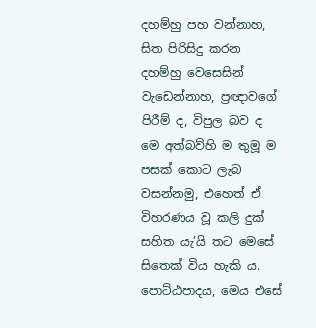දහම්හු පහ වන්නාහ, සිත පිරිසිදු කරන දහම්හු වෙසෙසින් වැඩෙන්නාහ, ප්‍රඥාවගේ පිරීම් ද, විපුල බව ද මෙ අත්බව්හි ම තුමූ ම පසක් කොට ලැබ වසන්නමු, එහෙත් ඒ විහරණය වූ කලි දුක් සහිත යැ’යි තට මෙසේ සිතෙක් විය හැකි ය.
පොට්ඨපාදය, මෙය එසේ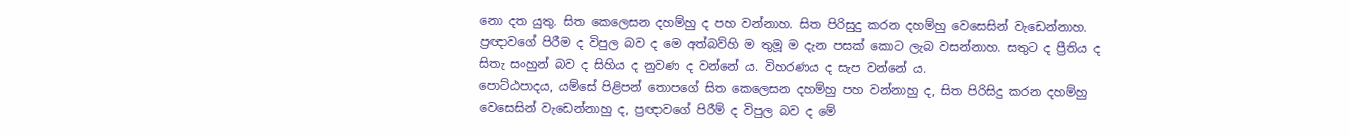නො දත යුතු. සිත කෙලෙසන දහම්හු ද පහ වන්නාහ. සිත පිරිසුදු කරන දහම්හු වෙසෙසින් වැඩෙන්නාහ. ප්‍රඥාවගේ පිරීම ද විපුල බව ද මෙ අත්බව්හි ම තුමූ ම දැන පසක් කොට ලැබ වසන්නාහ. සතුට ද ප්‍රීතිය ද සිතැ සංහුන් බව ද සිහිය ද නුවණ ද වන්නේ ය. විහරණය ද සැප වන්නේ ය.
පොට්ඨපාදය, යම්සේ පිළිපන් තොපගේ සිත කෙලෙසන දහම්හු පහ වන්නාහු ද, සිත පිරිසිදු කරන දහම්හු වෙසෙසින් වැඩෙන්නාහු ද, ප්‍රඥාවගේ පිරීම් ද විපුල බව ද මේ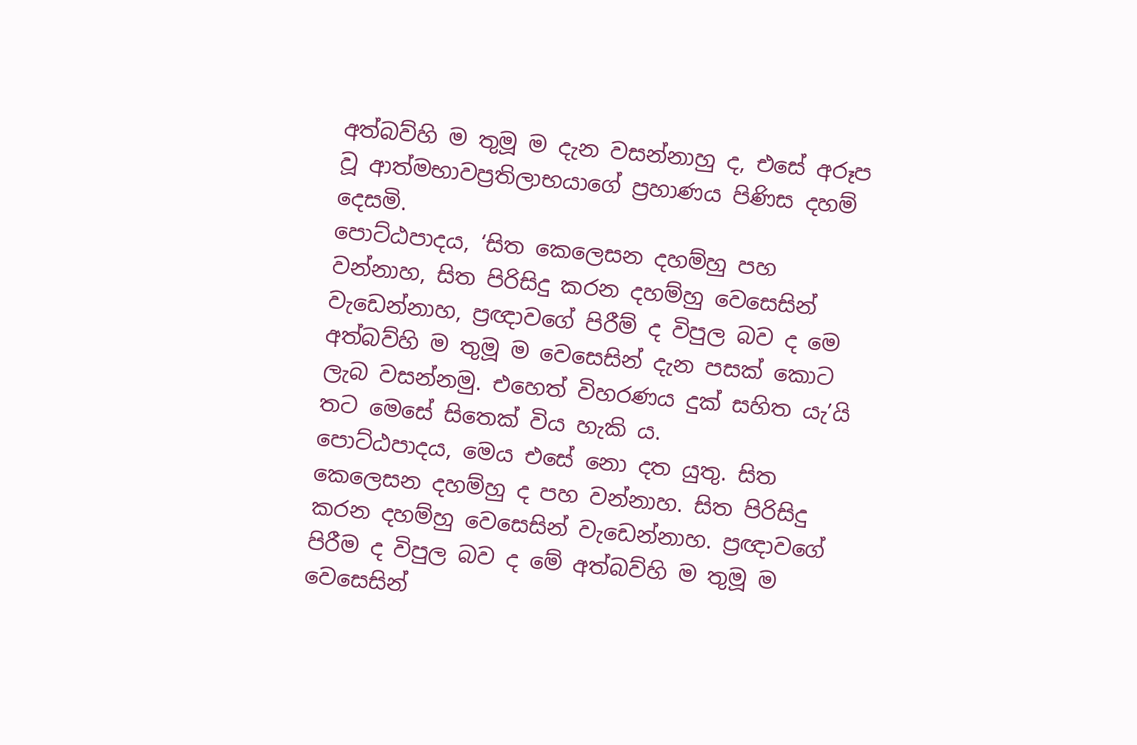අත්බව්හි ම තුමූ ම දැන වසන්නාහු ද, එසේ අරූප වූ ආත්මභාවප්‍රතිලාභයාගේ ප්‍රහාණය පිණිස දහම් දෙසමි.
පොට්ඨපාදය, ‘සිත කෙලෙසන දහම්හු පහ වන්නාහ, සිත පිරිසිදු කරන දහම්හු වෙසෙසින් වැඩෙන්නාහ, ප්‍රඥාවගේ පිරීම් ද විපුල බව ද මෙ අත්බව්හි ම තුමූ ම වෙසෙසින් දැන පසක් කොට ලැබ වසන්නමු. එහෙත් විහරණය දුක් සහිත යැ’යි තට මෙසේ සිතෙක් විය හැකි ය.
පොට්ඨපාදය, මෙය එසේ නො දත යුතු. සිත කෙලෙසන දහම්හු ද පහ වන්නාහ. සිත පිරිසිදු කරන දහම්හු වෙසෙසින් වැඩෙන්නාහ. ප්‍රඥාවගේ පිරීම ද විපුල බව ද මේ අත්බව්හි ම තුමූ ම වෙසෙසින්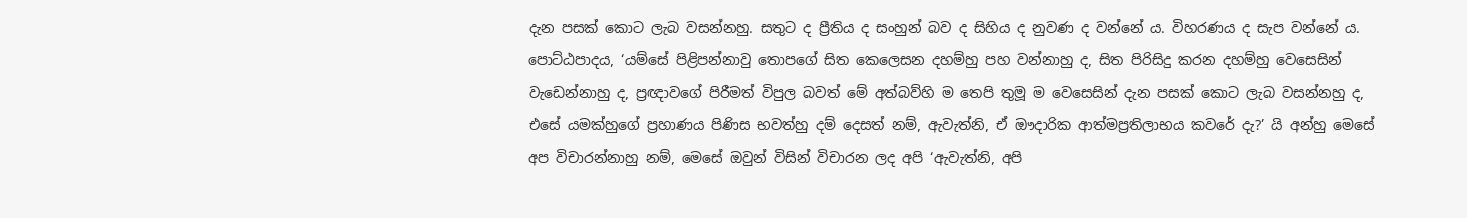දැන පසක් කොට ලැබ වසන්නහු. සතුට ද ප්‍රීතිය ද සංහුන් බව ද සිහිය ද නුවණ ද වන්නේ ය. විහරණය ද සැප වන්නේ ය.
පොට්ඨපාදය, ‘යම්සේ පිළිපන්නාවු තොපගේ සිත කෙලෙසන දහම්හු පහ වන්නාහු ද, සිත පිරිසිදු කරන දහම්හු වෙසෙසින් වැඩෙන්නාහු ද, ප්‍රඥාවගේ පිරීමත් විපුල බවත් මේ අත්බව්හි ම තෙපි තුමූ ම වෙසෙසින් දැන පසක් කොට ලැබ වසන්නහු ද, එසේ යමක්හුගේ ප්‍රහාණය පිණිස භවත්හු දම් දෙසත් නම්, ඇවැත්නි, ඒ ඖදාරික ආත්මප්‍රතිලාභය කවරේ දැ?’ යි අන්හු මෙසේ අප විචාරන්නාහු නම්, මෙසේ ඔවුන් විසින් විචාරන ලද අපි ‘ඇවැත්නි, අපි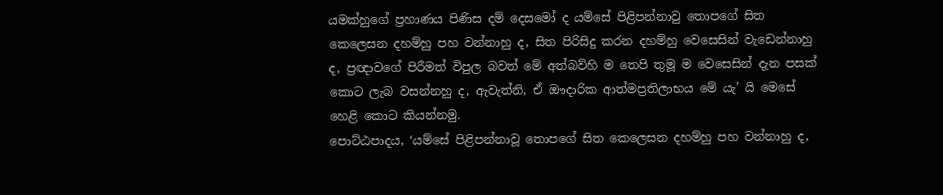යමක්හුගේ ප්‍රහාණය පිණිස දම් දෙසමෝ ද යම්සේ පිළිපන්නාවු තොපගේ සිත කෙලෙසන දහම්හු පහ වන්නාහු ද, සිත පිරිසිදු කරන දහම්හු වෙසෙසින් වැඩෙන්නාහු ද, ප්‍රඥාවගේ පිරීමත් විපුල බවත් මේ අත්බව්හි ම තෙපි තුමූ ම වෙසෙසින් දැන පසක් කොට ලැබ වසන්නහු ද, ඇවැත්නි, ඒ ඖදාරික ආත්මප්‍රතිලාභය මේ යැ’ යි මෙසේ හෙළි කොට කියන්නමු.
පොට්ඨපාදය, ‘යම්සේ පිළිපන්නාවූ තොපගේ සිත කෙලෙසන දහම්හු පහ වන්නාහු ද,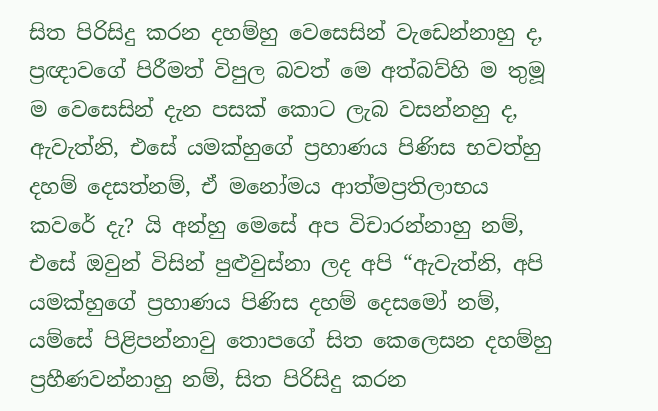සිත පිරිසිදු කරන දහම්හු වෙසෙසින් වැඩෙන්නාහු ද, ප්‍රඥාවගේ පිරීමත් විපුල බවත් මෙ අත්බව්හි ම තුමූ ම වෙසෙසින් දැන පසක් කොට ලැබ වසන්නහු ද, ඇවැත්නි, එසේ යමක්හුගේ ප්‍රහාණය පිණිස භවත්හු දහම් දෙසත්නම්, ඒ මනෝමය ආත්මප්‍රතිලාභය කවරේ දැ? යි අන්හු මෙසේ අප විචාරන්නාහු නම්, එසේ ඔවුන් විසින් පුළුවුස්නා ලද අපි “ඇවැත්නි, අපි යමක්හුගේ ප්‍රහාණය පිණිස දහම් දෙසමෝ නම්, යම්සේ පිළිපන්නාවු තොපගේ සිත කෙලෙසන දහම්හු ප්‍රහීණවන්නාහු නම්, සිත පිරිසිදු කරන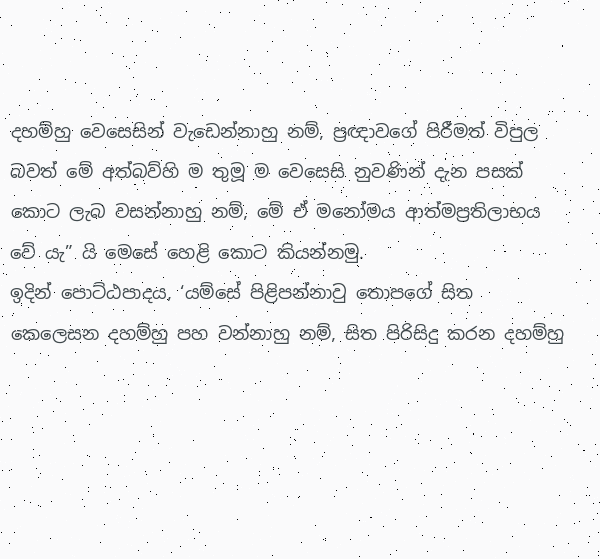දහම්හු වෙසෙසින් වැඩෙන්නාහු නම්, ප්‍රඥාවගේ පිරීමත් විපුල බවත් මේ අත්බව්හි ම තුමූ ම වෙසෙසි නුවණින් දැන පසක් කොට ලැබ වසන්නාහු නම්, මේ ඒ මනෝමය ආත්මප්‍රතිලාභය වේ යැ” යි මෙසේ හෙළි කොට කියන්නමු.
ඉදින් පොට්ඨපාදය, ‘යම්සේ පිළිපන්නාවු තොපගේ සිත කෙලෙසන දහම්හු පහ වන්නාහු නම්, සිත පිරිසිදු කරන දහම්හු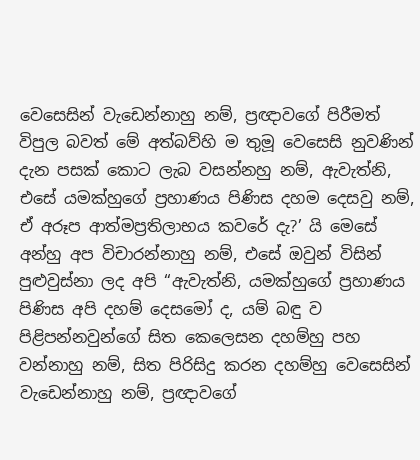වෙසෙසින් වැඩෙන්නාහු නම්, ප්‍රඥාවගේ පිරීමත් විපුල බවත් මේ අත්බව්හි ම තුමූ වෙසෙසි නුවණින් දැන පසක් කොට ලැබ වසන්නහු නම්, ඇවැත්නි, එසේ යමක්හුගේ ප්‍රහාණය පිණිස දහම දෙසවු නම්, ඒ අරූප ආත්මප්‍රතිලාභය කවරේ දැ?’ යි මෙසේ අන්හු අප විචාරන්නාහු නම්, එසේ ඔවුන් විසින් පුළුවුස්නා ලද අපි “ඇවැත්නි, යමක්හුගේ ප්‍රහාණය පිණිස අපි දහම් දෙසමෝ ද, යම් බඳු ව පිළිපන්නවුන්ගේ සිත කෙලෙසන දහම්හු පහ වන්නාහු නම්, සිත පිරිසිදු කරන දහම්හු වෙසෙසින් වැඩෙන්නාහු නම්, ප්‍රඥාවගේ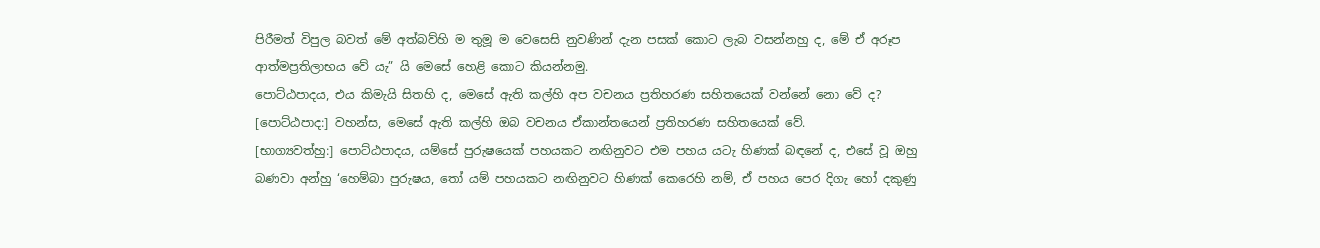පිරීමත් විපුල බවත් මේ අත්බව්හි ම තුමූ ම වෙසෙසි නුවණින් දැන පසක් කොට ලැබ වසන්නහු ද, මේ ඒ අරූප ආත්මප්‍රතිලාභය වේ යැ” යි මෙසේ හෙළි කොට කියන්නමු.
පොට්ඨපාදය, එය කිමැයි සිතහි ද, මෙසේ ඇති කල්හි අප වචනය ප්‍රතිහරණ සහිතයෙක් වන්නේ නො වේ ද?
[පොට්ඨපාද:] වහන්ස, මෙසේ ඇති කල්හි ඔබ වචනය ඒකාන්තයෙන් ප්‍රතිහරණ සහිතයෙක් වේ.
[භාග්‍යවත්හු:] පොට්ඨපාදය, යම්සේ පුරුෂයෙක් පහයකට නඟිනුවට එම පහය යටැ හිණක් බඳනේ ද, එසේ වූ ඔහු බණවා අන්හු ‘හෙම්බා පුරුෂය, තෝ යම් පහයකට නඟිනුවට හිණක් කෙරෙහි නම්, ඒ පහය පෙර දිගැ හෝ දකුණු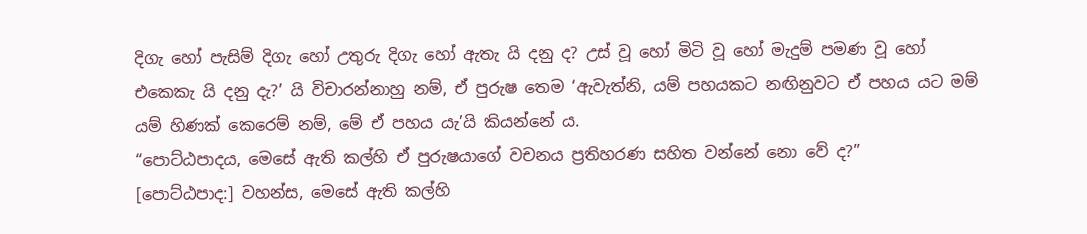දිගැ හෝ පැසිම් දිගැ හෝ උතුරු දිගැ හෝ ඇතැ යි දනු ද? උස් වූ හෝ මිටි වූ හෝ මැදුම් පමණ වූ හෝ එකෙකැ යි දනු දැ?’ යි විචාරන්නාහු නම්, ඒ පුරුෂ තෙම ‘ඇවැත්නි, යම් පහයකට නඟිනුවට ඒ පහය යට මම් යම් හිණක් කෙරෙම් නම්, මේ ඒ පහය යැ’යි කියන්නේ ය.
“පොට්ඨපාදය, මෙසේ ඇති කල්හි ඒ පුරුෂයාගේ වචනය ප්‍රතිහරණ සහිත වන්නේ නො වේ ද?”
[පොට්ඨපාද:] වහන්ස, මෙසේ ඇති කල්හි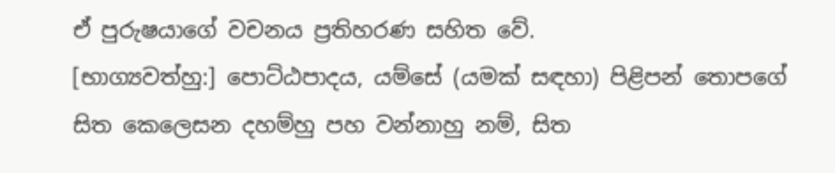ඒ පුරුෂයාගේ වචනය ප්‍රතිහරණ සහිත වේ.
[භාග්‍යවත්හු:] පොට්ඨපාදය, යම්සේ (යමක් සඳහා) පිළිපන් තොපගේ සිත කෙලෙසන දහම්හු පහ වන්නාහු නම්, සිත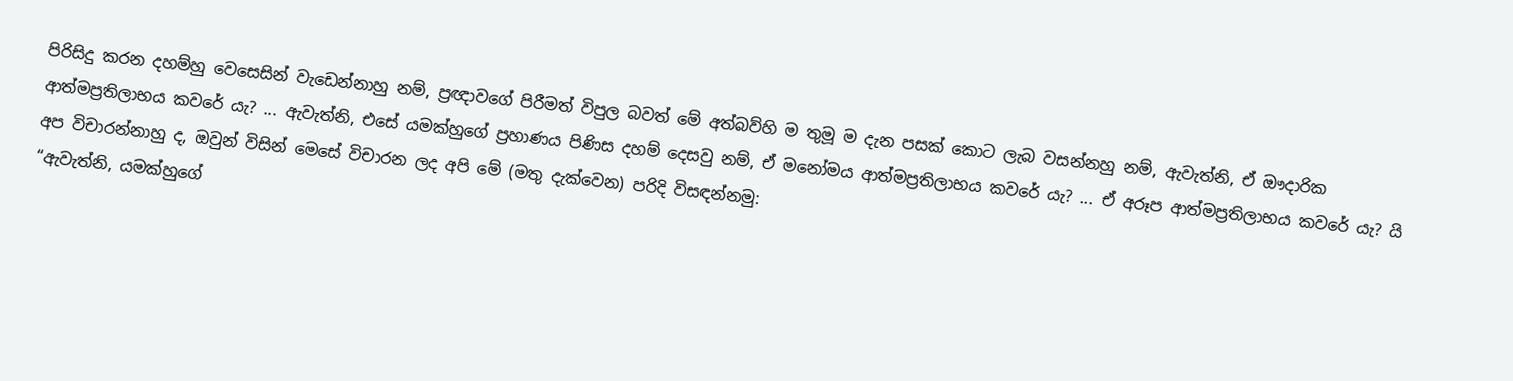පිරිසිදු කරන දහම්හු වෙසෙසින් වැඩෙන්නාහු නම්, ප්‍රඥාවගේ පිරීමත් විපුල බවත් මේ අත්බව්හි ම තුමූ ම දැන පසක් කොට ලැබ වසන්නහු නම්, ඇවැත්නි, ඒ ඖදාරික ආත්මප්‍රතිලාභය කවරේ යැ? ... ඇවැත්නි, එසේ යමක්හුගේ ප්‍රහාණය පිණිස දහම් දෙසවු නම්, ඒ මනෝමය ආත්මප්‍රතිලාභය කවරේ යැ? ... ඒ අරූප ආත්මප්‍රතිලාභය කවරේ යැ? යි අප විචාරන්නාහු ද, ඔවුන් විසින් මෙසේ විචාරන ලද අපි මේ (මතු දැක්වෙන) පරිදි විසඳන්නමු:
“ඇවැත්නි, යමක්හුගේ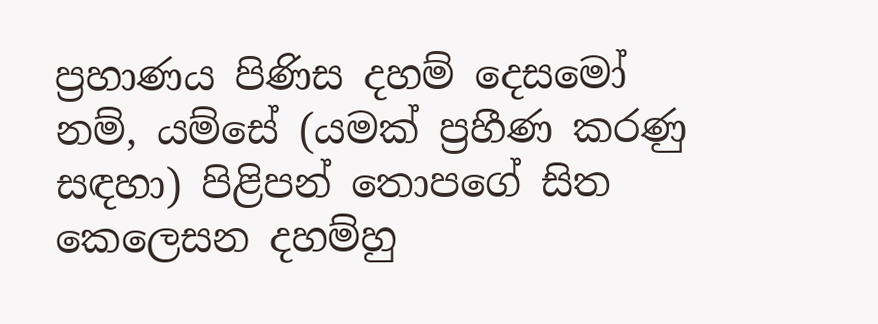ප්‍රහාණය පිණිස දහම් දෙසමෝ නම්, යම්සේ (යමක් ප්‍රහීණ කරණු සඳහා) පිළිපන් තොපගේ සිත කෙලෙසන දහම්හු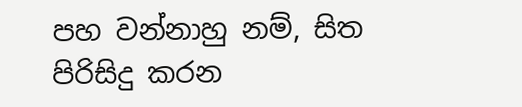පහ වන්නාහු නම්, සිත පිරිසිදු කරන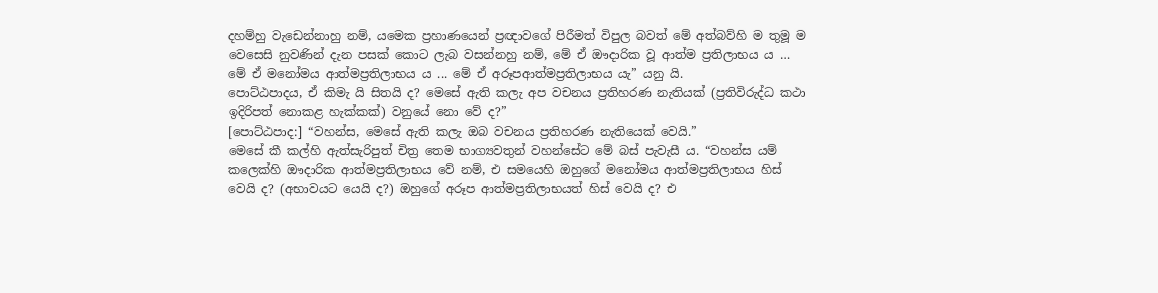දහම්හු වැඩෙන්නාහු නම්, යමෙක ප්‍රහාණයෙන් ප්‍රඥාවගේ පිරීමත් විපුල බවත් මේ අත්බව්හි ම තුමූ ම වෙසෙසි නුවණින් දැන පසක් කොට ලැබ වසන්නහු නම්, මේ ඒ ඖදාරික වූ ආත්ම ප්‍රතිලාභය ය … මේ ඒ මනෝමය ආත්මප්‍රතිලාභය ය ... මේ ඒ අරූපආත්මප්‍රතිලාභය යැ” යනු යි.
පොට්ඨපාදය, ඒ කිමැ යි සිතයි ද? මෙසේ ඇති කලැ අප වචනය ප්‍රතිහරණ නැතියක් (ප්‍රතිවිරුද්ධ කථා ඉදිරිපත් නොකළ හැක්කක්) වනුයේ නො වේ ද?”
[පොට්ඨපාද:] “වහන්ස, මෙසේ ඇති කලැ ඔබ වචනය ප්‍රතිහරණ නැතියෙක් වෙයි.”
මෙසේ කී කල්හි ඇත්සැරිපුත් චිත්‍ර තෙම භාග්‍යවතුන් වහන්සේට මේ බස් පැවැසී ය. “වහන්ස යම් කලෙක්හි ඖදාරික ආත්මප්‍රතිලාභය වේ නම්, එ සමයෙහි ඔහුගේ මනෝමය ආත්මප්‍රතිලාභය හිස් වෙයි ද? (අභාවයට යෙයි ද?) ඔහුගේ අරූප ආත්මප්‍රතිලාභයත් හිස් වෙයි ද? එ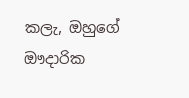කලැ, ඔහුගේ ඖදාරික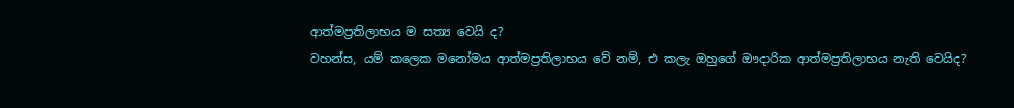ආත්මප්‍රතිලාභය ම සත්‍ය වෙයි ද?
වහන්ස, යම් කලෙක මනෝමය ආත්මප්‍රතිලාභය වේ නම්, එ කලැ ඔහුගේ ඖදාරික ආත්මප්‍රතිලාභය නැති වෙයිද?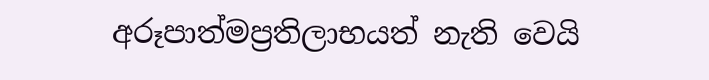අරූපාත්මප්‍රතිලාභයත් නැති වෙයි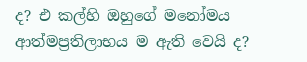ද? එ කල්හි ඔහුගේ මනෝමය ආත්මප්‍රතිලාභය ම ඇති වෙයි ද?